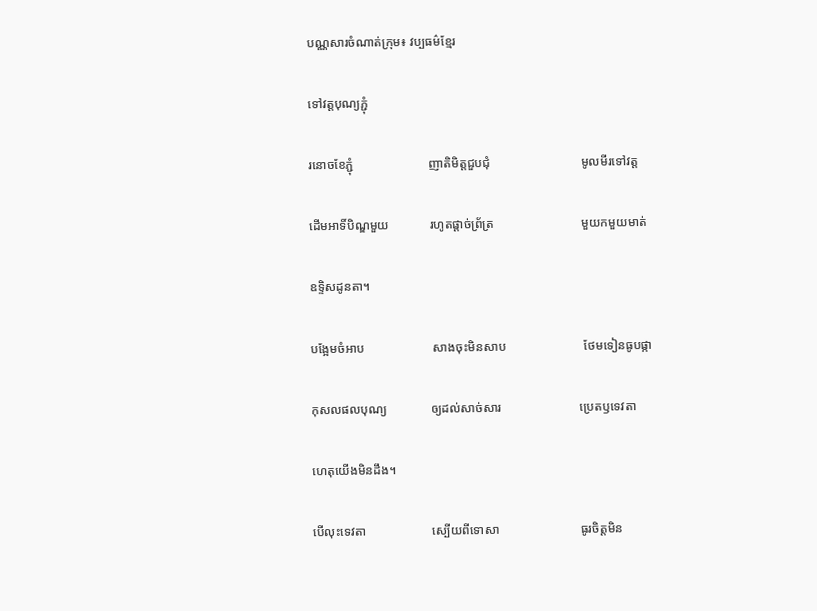បណ្ណសារចំណាត់ក្រុម៖ វប្បធម៌ខ្មែរ

ទៅវត្តបុណ្យភ្ជុំ

រនោចខែភ្ជុំ                        ញាតិមិត្តជួបជុំ                             មូលមីរទៅវត្ត

ដើមអាទិ៍បិណ្ឌមួយ             រហូតផ្តាច់ព្រ័ត្រ                            មួយកមួយមាត់

ឧទ្ទិសដូនតា។

បង្អែមចំអាប                      សាងចុះមិនសាប                         ថែមទៀនធូបផ្កា

កុសលផលបុណ្យ              ឲ្យដល់សាច់សារ                         ប្រេតឫទេវតា

ហេតុយើងមិនដឹង។

បើលុះទេវតា                     ស្បើយពីទោសា                          ធូរចិត្តមិន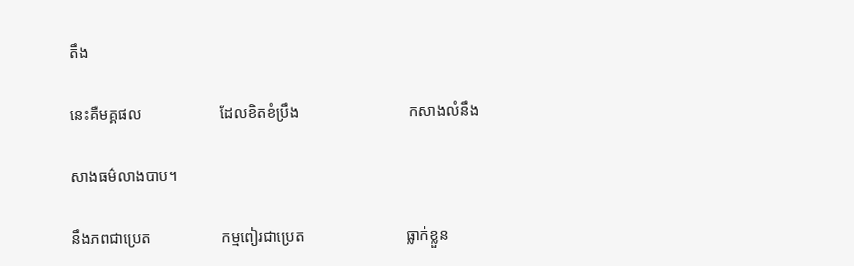តឹង

នេះគឺមគ្គផល                    ដែលខិតខំប្រឹង                            កសាងលំនឹង

សាងធម៌លាងបាប។

នឹងភពជាប្រេត                  កម្មពៀរជាប្រេត                          ធ្លាក់ខ្លួន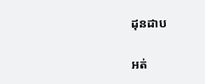ដុនដាប

អត់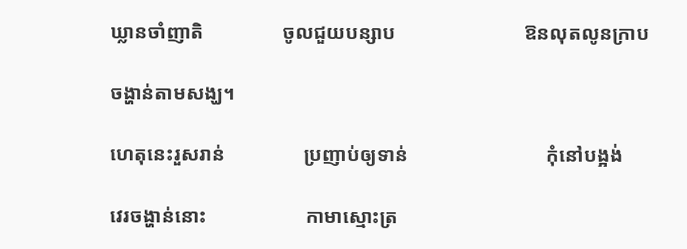ឃ្លានចាំញាតិ                ចូលជួយបន្សាប                          ឱនលុតលូនក្រាប

ចង្ហាន់តាមសង្ឃ។

ហេតុនេះរួសរាន់                ប្រញាប់ឲ្យទាន់                            កុំនៅបង្អង់

វេរចង្ហាន់នោះ                    កាមាស្មោះត្រ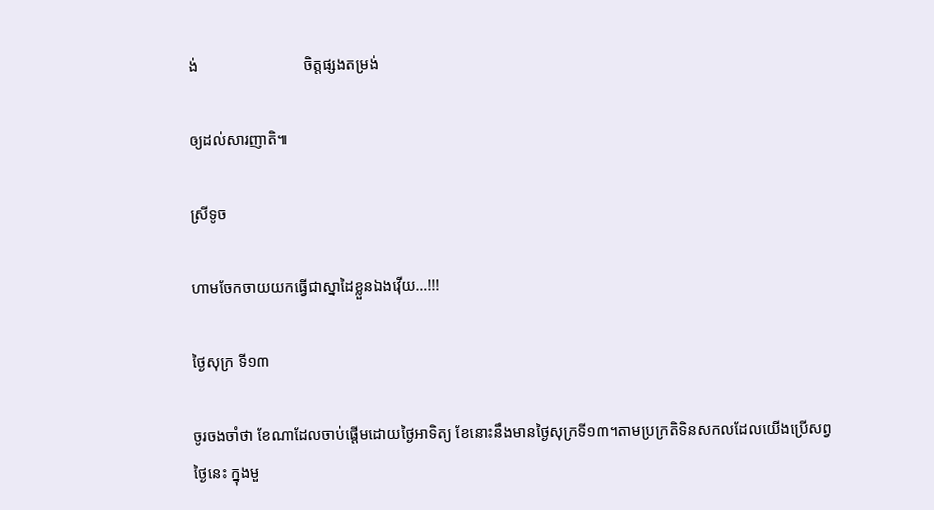ង់                           ចិត្តផ្សងតម្រង់

ឲ្យដល់សារញាតិ៕

ស្រីទូច

ហាមចែកចាយយកធ្វើជាស្នាដៃខ្លួនឯងវ៉ើយ…!!!

ថ្ងៃសុក្រ ទី១៣

ចូរចងចាំថា ខែណាដែលចាប់ផ្តើមដោយថ្ងៃអាទិត្យ ខែនោះនឹងមានថ្ងៃសុក្រទី១៣។តាមប្រក្រតិទិនសកលដែលយើងប្រើសព្វថ្ងៃនេះ ក្នុងមួ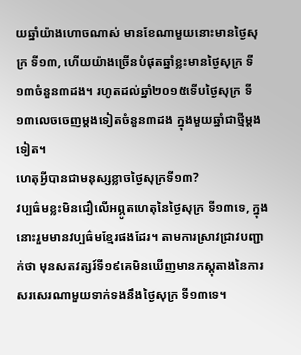យឆ្នាំយ៉ាងហោចណាស់ មានខែណាមួយនោះមានថ្ងៃសុក្រ ទី១៣, ហើយយ៉ាងច្រើនបំផុតឆ្នាំខ្លះមានថ្ងៃសុក្រ ទី១៣ចំនួន៣ដង។ រហូតដល់ឆ្នាំ២០១៥ទើបថ្ងៃសុក្រ ទី១៣លេចចេញម្តងទៀតចំនួន៣ដង ក្នុងមួយឆ្នាំជាថ្មីម្តងទៀត។
ហេតុអ្វីបានជាមនុស្សខ្លាចថ្ងៃសុក្រទី១៣?
វប្បធ៌មខ្លះមិនជឿលើអព្ភូតហេតុនៃថ្ងៃសុក្រ ទី១៣ទេ, ក្នុងនោះរួមមានវប្បធ៌មខ្មែរផងដែរ។ តាមការស្រាវជ្រាវបញ្ជាក់ថា មុនសតវត្សរ៍ទី១៩គេមិនឃើញមានភស្តុតាងនៃការសរសេរណាមួយទាក់ទងនឹងថ្ងៃសុក្រ ទី១៣ទេ។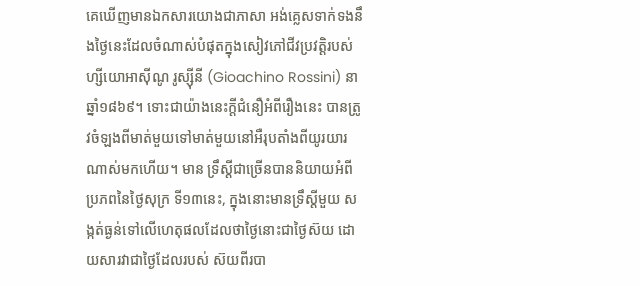គេឃើញមានឯកសារយោងជាភាសា អង់គ្លេសទាក់ទងនឹងថ្ងៃនេះដែលចំណាស់បំផុតក្នុងសៀវភៅជីវប្រវត្តិរបស់ហ្សីយោអាស៊ីណូ រូស្ស៊ីនី (Gioachino Rossini) នាឆ្នាំ១៨៦៩។ ទោះជាយ៉ាងនេះក្តីជំនឿអំពីរឿងនេះ បានត្រូវចំឡងពីមាត់មួយទៅមាត់មួយនៅអឺរុបតាំងពីយូរយារណាស់មកហើយ។ មាន ទ្រឹស្តីជាច្រើនបាននិយាយអំពីប្រភពនៃថ្ងៃសុក្រ ទី១៣នេះ, ក្នុងនោះមានទ្រឹស្តីមួយ សង្កត់ធ្ងន់ទៅលើហេតុផលដែលថាថ្ងៃនោះជាថ្ងៃស៊យ ដោយសារវាជាថ្ងៃដែលរបស់ ស៊យពីរបា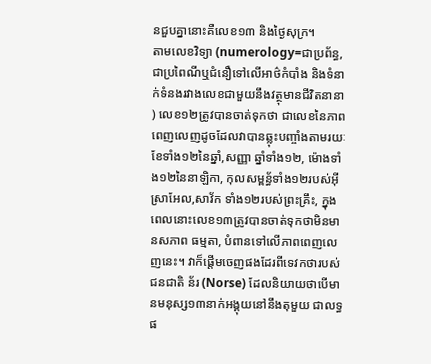នជួបគ្នានោះគឺលេខ១៣ និងថ្ងៃសុក្រ។
តាមលេខវិទ្យា (numerology=ជាប្រព័ន្ធ, ជាប្រពៃណីឬជំនឿទៅលើអាថ៌កំបាំង និងទំនាក់ទំនងរវាងលេខជាមួយនឹងវត្ថុមានជីវិតនានា) លេខ១២ត្រូវបានចាត់ទុកថា ជាលេខនៃភាពពេញលេញដូចដែលវាបានឆ្លុះបញ្ចាំងតាមរយៈខែទាំង១២នៃឆ្នាំ,សញ្ញា ឆ្នាំទាំង១២, ម៉ោងទាំង១២នៃនាឡិកា, កុលសម្ពន្ធ័ទាំង១២របស់អ៊ីស្រាអែល,សាវ័ក ទាំង១២របស់ព្រះគ្រឹះ, ក្នុងពេលនោះលេខ១៣ត្រូវបានចាត់ទុកថាមិនមានសភាព ធម្មតា, បំពានទៅលើភាពពេញលេញនេះ។ វាក៏ផ្តើមចេញផងដែរពីទេវកថារបស់ ជនជាតិ ន័រ (Norse) ដែលនិយាយថាបើមានមនុស្ស១៣នាក់អង្គុយនៅនឹងតុមួយ ជាលទ្ធផ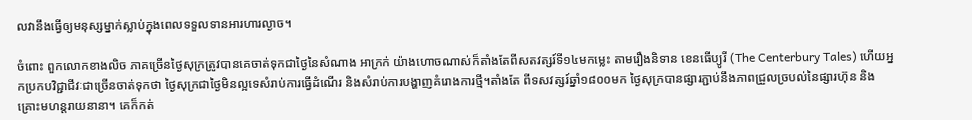លវានឹងធ្វើឲ្យមនុស្សម្នាក់ស្លាប់ក្នុងពេលទទួលទានអារហារល្ងាច។

ចំពោះ ពួកលោកខាងលិច ភាគច្រើនថ្ងៃសុក្រត្រូវបានគេចាត់ទុកជាថ្ងៃនៃសំណាង អាក្រក់ យ៉ាងហោចណាស់ក៏តាំងតែពីសតវត្សរ៍ទី១៤មកម្លេះ តាមរឿងនិទាន ខេនធើប្យូរី (The Centerbury Tales) ហើយអ្នកប្រកបវិជ្ជាជីវៈជាច្រើនចាត់ទុកថា ថ្ងៃសុក្រជាថ្ងៃមិនល្អទេសំរាប់ការធ្វើដំណើរ និងសំរាប់ការបង្ហាញគំរោងការថ្មី។តាំងតែ ពីទសវត្សរ៍ឆ្នាំ១៨០០មក ថ្ងៃសុក្របានផ្សារភ្ជាប់នឹងភាពជ្រួលច្របល់នៃផ្សារហ៊ុន និងគ្រោះមហន្តរាយនានា។ គេក៏កត់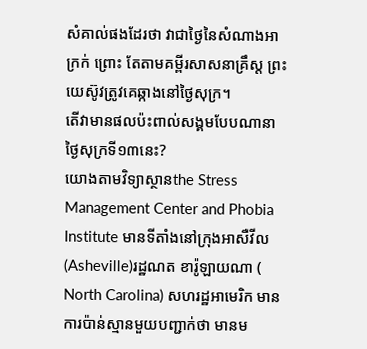សំគាល់ផងដែរថា វាជាថ្ងៃនៃសំណាងអាក្រក់ ព្រោះ តែតាមគម្ពីរសាសនាគ្រឹស្ត ព្រះយេស៊ូវត្រូវគេឆ្កាងនៅថ្ងៃសុក្រ។
តើវាមានផលប៉ះពាល់សង្គមបែបណានាថ្ងៃសុក្រទី១៣នេះ?
យោងតាមវិទ្យាស្ថានthe Stress Management Center and Phobia Institute មានទីតាំងនៅក្រុងអាសឺវីល(Asheville)រដ្ឋណត ខារ៉ូឡាយណា ( North Carolina) សហរដ្ឋអាមេរិក មានការប៉ាន់ស្មានមួយបញ្ជាក់ថា មានម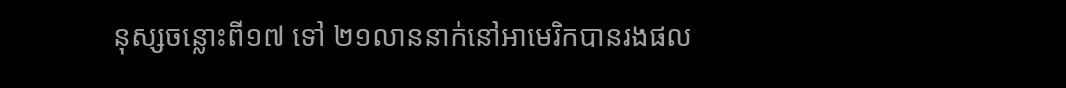នុស្សចន្លោះពី១៧ ទៅ ២១លាននាក់នៅអាមេរិកបានរងផល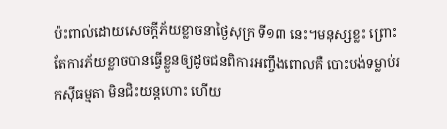ប៉ះពាល់ដោយសេចក្តីភ័យខ្លាចនាថ្ងៃសុក្រ ទី១៣ នេះ។មនុស្សខ្លះ ព្រោះតែការភ័យខ្លាចបានធ្វើខ្លួនឲ្យដូចជនពិការអញ្ចឹងពោលគឺ បោះបង់ទម្លាប់រកស៊ីធម្មតា មិនជិះយន្តហោះ ហើយ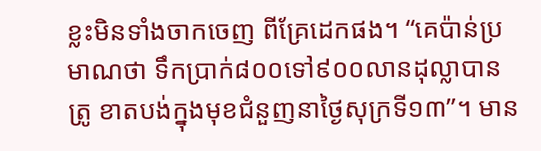ខ្លះមិនទាំងចាកចេញ ពីគ្រែដេកផង។ “គេប៉ាន់ប្រមាណថា ទឹកប្រាក់៨០០ទៅ៩០០លានដុល្លាបានត្រូ ខាតបង់ក្នុងមុខជំនួញនាថ្ងៃសុក្រទី១៣”។ មាន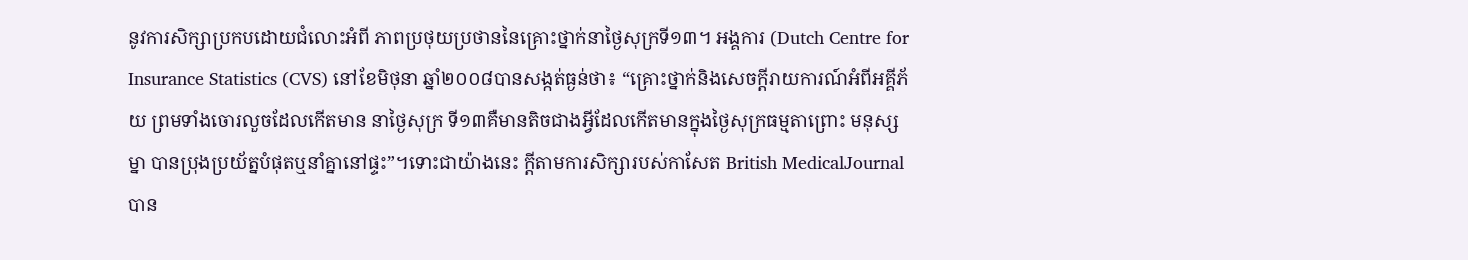នូវការសិក្សាប្រកបដោយជំលោះអំពី ភាពប្រថុយប្រថាននៃគ្រោះថ្នាក់នាថ្ងៃសុក្រទី១៣។ អង្គការ (Dutch Centre for Insurance Statistics (CVS) នៅខែមិថុនា ឆ្នាំ២០០៨បានសង្កត់ធ្ងន់ថា៖ “គ្រោះថ្នាក់និងសេចក្តីរាយការណ៍អំពីអគ្គីភ័យ ព្រមទាំងចោរលួចដែលកើតមាន នាថ្ងៃសុក្រ ទី១៣គឺមានតិចជាងអ្វីដែលកើតមានក្នុងថ្ងៃសុក្រធម្មតាព្រោះ មនុស្សម្នា បានប្រុងប្រយ័ត្នបំផុតឬនាំគ្នានៅផ្ទះ”។ទោះជាយ៉ាងនេះ ក្តីតាមការសិក្សារបស់កាសែត British MedicalJournal បាន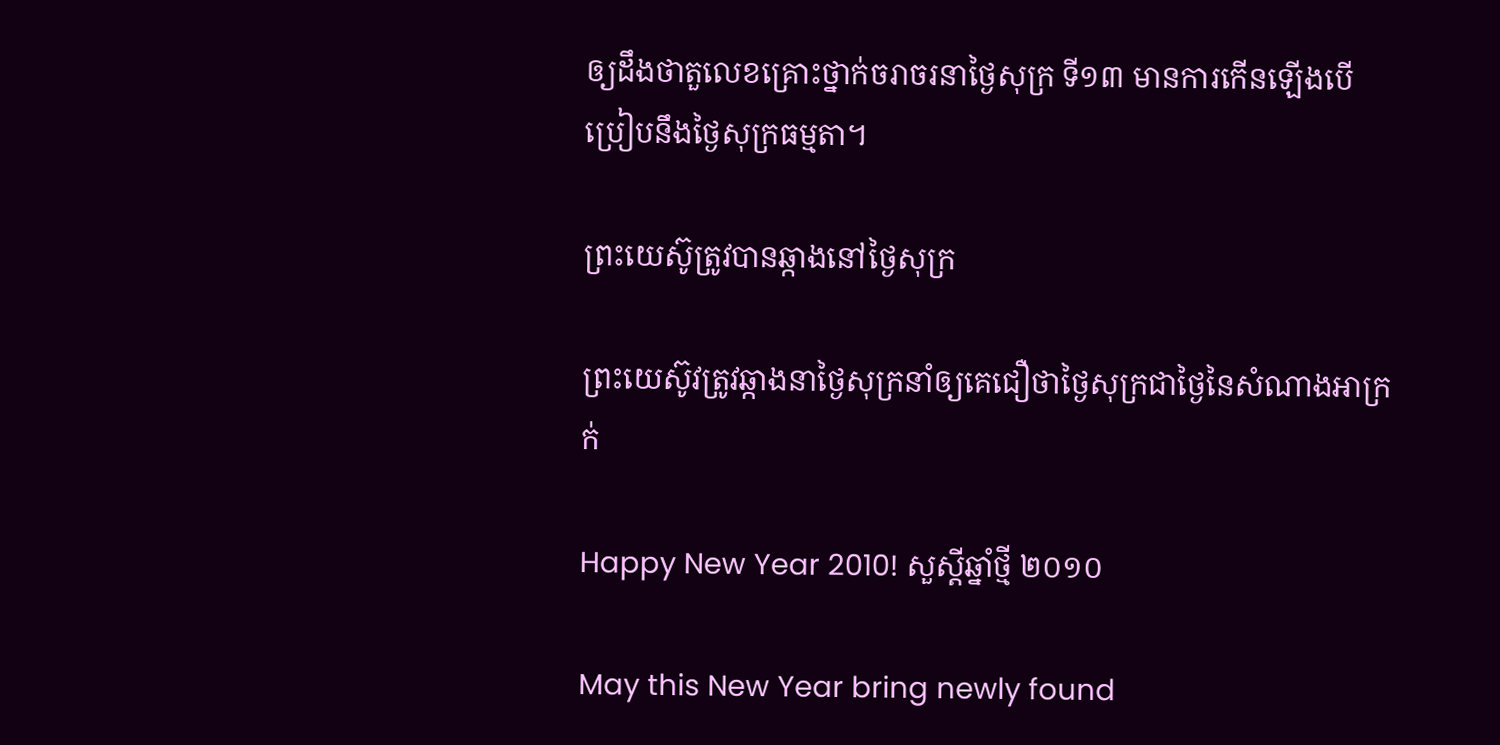ឲ្យដឹងថាតួលេខគ្រោះថ្នាក់ចរាចរនាថ្ងៃសុក្រ ទី១៣ មានការកើនឡើងបើប្រៀបនឹងថ្ងៃសុក្រធម្មតា។

ព្រះយេស៊ូត្រូវបានឆ្កាងនៅថ្ងៃសុក្រ

ព្រះយេស៊ូវត្រូវឆ្កាងនាថ្ងៃសុក្រនាំឲ្យគេជឿថាថ្ងៃសុក្រជាថ្ងៃនៃសំណាងអាក្រក់

Happy New Year 2010! សួស្តីឆ្នាំថ្មី ២០១០

May this New Year bring newly found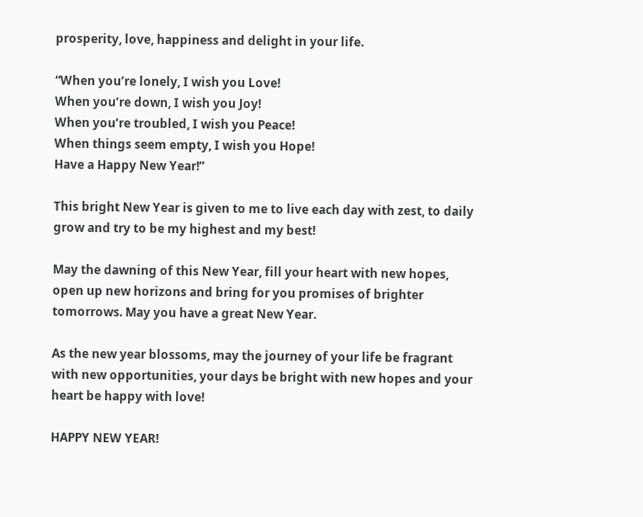prosperity, love, happiness and delight in your life.

“When you’re lonely, I wish you Love!
When you’re down, I wish you Joy!
When you’re troubled, I wish you Peace!
When things seem empty, I wish you Hope!
Have a Happy New Year!”

This bright New Year is given to me to live each day with zest, to daily grow and try to be my highest and my best!

May the dawning of this New Year, fill your heart with new hopes, open up new horizons and bring for you promises of brighter tomorrows. May you have a great New Year.

As the new year blossoms, may the journey of your life be fragrant with new opportunities, your days be bright with new hopes and your heart be happy with love!

HAPPY NEW YEAR!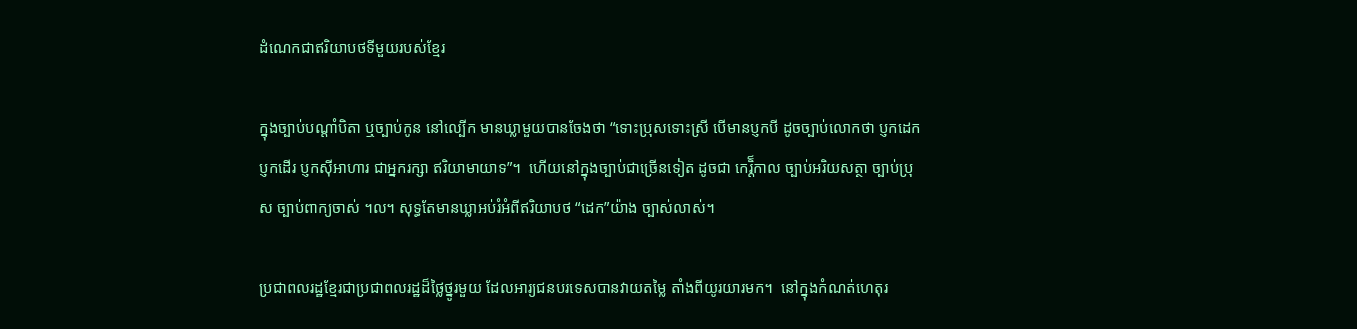ដំណេកជាឥរិយាបថទីមួយរបស់ខែ្មរ

ក្នុងច្បាប់បណ្តាំបិតា ឬច្បាប់កូន នៅល្បើក មានឃ្លាមួយបានចែងថា “ទោះប្រុសទោះស្រី បើមានប្ញកបី ដូចច្បាប់លោកថា ប្ញកដេកប្ញកដើរ ប្ញកស៊ីអាហារ ជាអ្នករក្សា ឥរិយាមាយាទ”។  ហើយនៅក្នុងច្បាប់ជាច្រើនទៀត ដូចជា កេរិ៏្តកាល ច្បាប់អរិយសត្ថា ច្បាប់ប្រុស ច្បាប់ពាក្យចាស់ ។ល។ សុទ្ធតែមានឃ្លាអប់រំអំពីឥរិយាបថ “ដេក”យ៉ាង ច្បាស់លាស់។

ប្រជាពលរដ្ឋខែ្មរជាប្រជាពលរដ្ឋដ៏ថៃ្លថ្នូរមួយ ដែលអារ្យជនបរទេសបានវាយតមៃ្ល តាំងពីយូរយារមក។  នៅក្នុងកំណត់ហេតុរ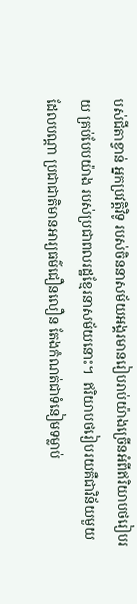បស់ជីតាខ្វាន់ អ្នកប្រវតិ្តវិទូ របស់ចិននាសម័យអង្គរមានរៀបរាប់យ៉ាងច្រើនអំពីឥរិយាបថរៀបរយ គ្រប់បែបយ៉ាង របស់ប្រជាពលរដ្ឋខែ្មរនាសម័យនោះ។  ឥរិយាបថរៀបរយគឺជាវិន័យមួយ ដែលបណ្តា ប្រជាជាតិមានអារ្យធម៌‌ជឿនលឿន តែងកំណត់ជាទំនៀមទម្លាប់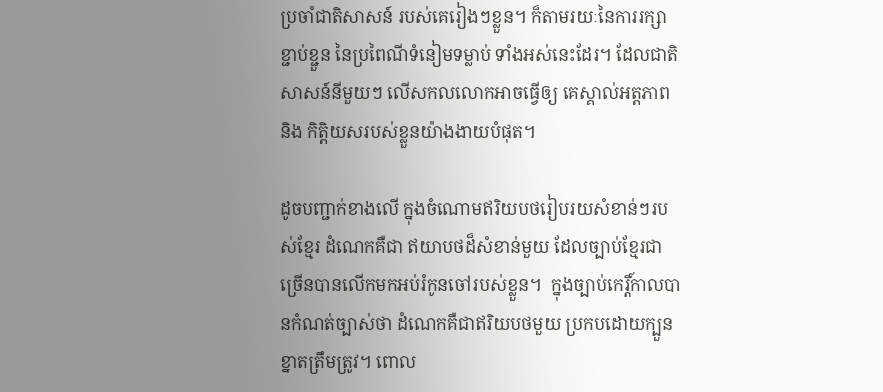ប្រចាំជាតិសាសន៍ របស់គេរៀងៗខ្លួន។ ក៏តាមរយៈនៃការរក្សាខ្ជាប់ខ្ជួន នៃប្រពៃណីទំនៀមទម្លាប់ ទាំងអស់នេះដែរ។ ដែលជាតិសាសន៍នីមួយៗ លើសកលលោកអាចធើ្វឲ្យ គេស្គាល់អត្តភាព និង កិតិ្តយសរបស់ខ្លួនយ៉ាងងាយបំផុត។

ដូចបញ្ជាក់ខាងលើ ក្នុងចំណោមឥរិយបថរៀបរយសំខាន់ៗរបស់ខែ្មរ ដំណេកគឺជា ឥយាបថដ៏សំខាន់មួយ ដែលច្បាប់ខែ្មរជាច្រើនបានលើកមកអប់រំកូនចៅរបស់ខ្លួន។  ក្នុងច្បាប់កេរ្តិ៍កាលបានកំណត់ច្បាស់ថា ដំណេកគឺជាឥរិយបថមួយ ប្រកបដោយក្បួនខ្នាតត្រឹមត្រូវ។ ពោល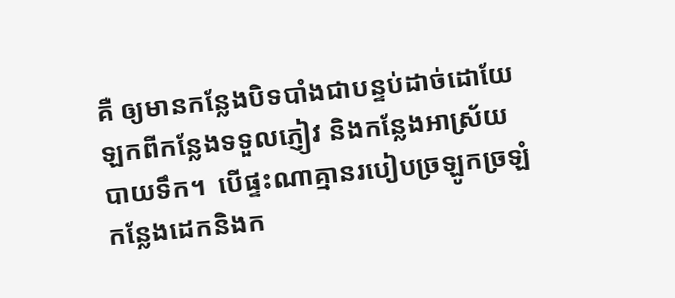គឺ ឲ្យមានកនែ្លងបិទបាំងជាបន្ទប់ដាច់ដោយែឡកពីកនែ្លងទទួលភ្ញៀវ និងកនែ្លងអាស្រ័យបាយទឹក។  បើផ្ទះណាគ្មានរបៀបច្រឡូកច្រឡំកនែ្លងដេកនិងក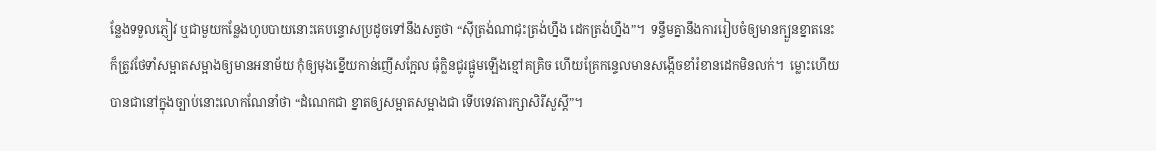នែ្លងទទួលភ្ញៀវ ឬជាមួយកនែ្លងហូបបាយនោះគេបន្ទោសប្រដូចទៅនឹងសត្វថា “ស៊ីត្រង់ណាជុះត្រង់ហ្នឹង ដេកត្រង់ហ្នឹង”។  ទនឹ្ទមគ្នានឹងការរៀបចំឲ្យមានក្បួនខ្នាតនេះ ក៏ត្រូវថែទាំសម្អាតសម្អាងឲ្យមានអនាម័យ កុំឲ្យមុងខ្នើយកាន់ញើសកែ្អល ធុំក្លិនជូរផ្អូមឡើងខ្មៅគគ្រិច ហើយគ្រែកនេ្ទលមានសង្កើចខាំរំខានដេកមិនលក់។  ម្លោះហើយបានជានៅក្នុងច្បាប់នោះលោកណែនាំថា “ដំណេកជា ខ្នាតឲ្យសម្អាតសម្អាងជា ទើបទេវតារក្សាសិរីសួសី្ត”។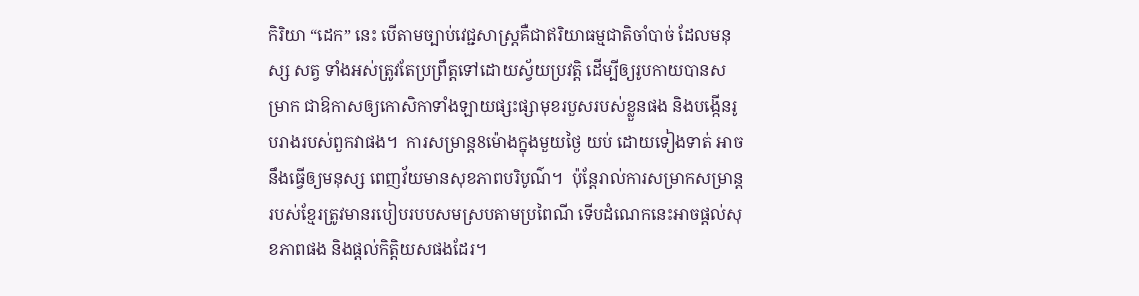កិរិយា “ដេក” នេះ បើតាមច្បាប់វេជ្ជសាស្ត្រគឺជាឥរិយាធម្មជាតិចាំបាច់ ដែលមនុស្ស សត្វ ទាំងអស់ត្រូវតែប្រព្រឹត្តទៅដោយស្វ័យប្រវតិ្ត ដើម្បីឲ្យរូបកាយបានសម្រាក ជាឱកាសឲ្យកោសិកាទាំងឡាយផ្សះផ្សាមុខរបួសរបស់ខ្លួនផង និងបង្កើនរូបរាងរបស់ពួកវាផង។  ការសម្រាន្ត8ម៉ោងក្នុងមួយថៃ្ង យប់ ដោយទៀងទាត់ អាចនឹងធើ្វឲ្យមនុស្ស ពេញវ័យមានសុខភាពបរិបូណ៌‌។  ប៉ុនែ្តរាល់ការសម្រាកសម្រាន្តរបស់ខែ្មរត្រូវមានរបៀបរបបសមស្របតាមប្រពៃណី ទើបដំណេកនេះអាចផ្តល់សុខភាពផង និងផ្តល់កិតិ្តយសផងដែរ។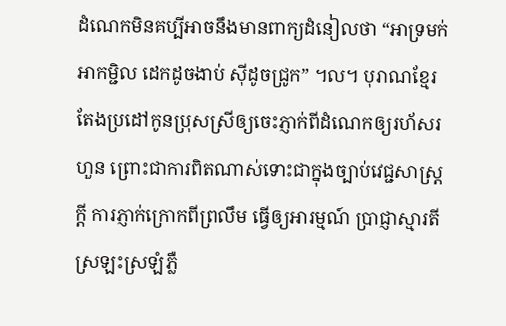ដំណេកមិនគប្បីអាចនឹងមានពាក្យដំនៀលថា “អាទ្រមក់ អាកម្ជិល ដេកដូចងាប់ ស៊ីដូចជ្រូក” ។ល។ បុរាណខែ្មរតែងប្រដៅកូនប្រុសស្រីឲ្យចេះភ្ញាក់ពីដំណេកឲ្យរហ័សរហួន ព្រោះជាការពិតណាស់ទោះជាក្នុងច្បាប់វេជ្ជសាស្ត្រកី្ត ការភ្ញាក់ក្រោកពីព្រលឹម ធើ្វឲ្យអារម្មណ៍ ប្រាជ្ញាស្មារតីស្រឡះស្រឡំភ្លឺ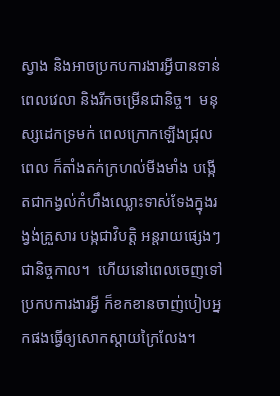ស្វាង និងអាចប្រកបការងារអី្វបានទាន់ពេលវេលា និងរីកចម្រើនជានិច្ច។  មនុស្សដេកទ្រមក់ ពេលក្រោកឡើងជ្រុលពេល ក៏តាំងតក់ក្រហល់មីងមាំង បង្កើតជាកង្វល់កំហឹងឈ្លោះទាស់ទែងក្នុងរង្វង់គ្រួសារ បង្កជាវិបតិ្ត អន្តរាយផ្សេងៗជានិច្ចកាល។  ហើយនៅពេលចេញទៅប្រកបការងារអី្វ ក៏ខកខានចាញ់បៀបអ្នកផងធើ្វឲ្យសោកស្តាយក្រៃលែង។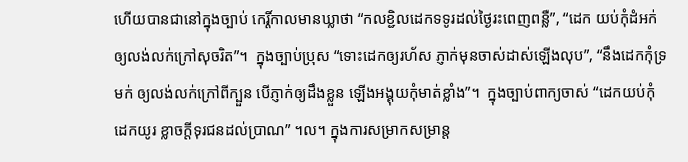ហើយបានជានៅក្នុងច្បាប់ កេរ្តិ៍កាលមានឃ្លាថា “កលខ្ជិលដេកទទូរដល់ថៃ្ងរះពេញពនឺ្ល”, “ដេក យប់កុំដំអក់ឲ្យលង់លក់ក្រៅសុចរិត”។  ក្នុងច្បាប់ប្រុស “ទោះដេកឲ្យរហ័ស ភ្ញាក់មុនចាស់ដាស់ឡើងលុប”, “នឹងដេកកុំទ្រមក់ ឲ្យលង់លក់ក្រៅពីក្បួន បើភ្ញាក់ឲ្យដឹងខ្លួន ឡើងអង្គុយកុំមាត់ខ្លាំង”។  ក្នុងច្បាប់ពាក្យចាស់ “ដេកយប់កុំដេកយូរ ខ្លាចកី្តទុរជនដល់ប្រាណ” ។ល។ ក្នុងការសម្រាកសម្រាន្ត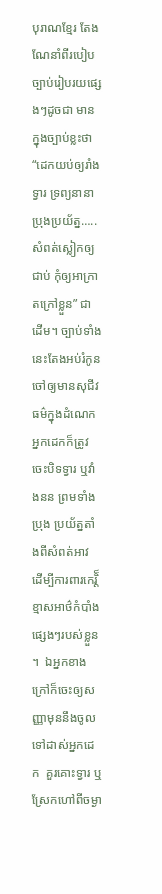បុរាណខែ្មរ តែងណែនាំពីរបៀបច្បាប់រៀបរយផ្សេងៗដូចជា មានក្នុងច្បាប់ខ្លះថា “ដេកយប់ឲ្យរាំងទ្វារ ទ្រព្យនានាប្រុងប្រយ័ត្ន…..សំពត់ស្លៀកឲ្យជាប់ កុំឲ្យអាក្រាតក្រៅខ្លួន” ជាដើម។ ច្បាប់ទាំងនេះតែងអប់រំកូនចៅឲ្យមានសុជីវធម៌‌ក្នុងដំណេក  អ្នកដេកក៏ត្រូវចេះបិទទ្វារ ឬវាំងនន ព្រមទាំងប្រុង ប្រយ័ត្នតាំងពីសំពត់អាវ ដើម្បីការពារកេរិ៏្តខ្មាសអាថ៌‌កំបាំងផ្សេងៗរបស់ខ្លួន។  ឯអ្នកខាងក្រៅក៏ចេះឲ្យសញ្ញាមុននឹងចូល ទៅដាស់អ្នកដេក  គួរគោះទ្វារ ឬស្រែកហៅពីចម្ងា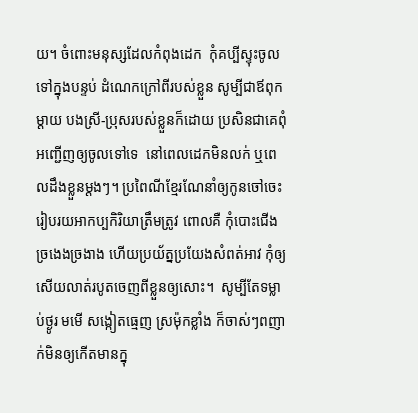យ។ ចំពោះមនុស្សដែលកំពុងដេក  កុំគប្បីស្ទុះចូលទៅក្នុងបន្ទប់ ដំណេកក្រៅពីរបស់ខ្លួន សូម្បីជាឪពុកម្តាយ បងស្រី-ប្រុសរបស់ខ្លួនក៏ដោយ ប្រសិនជាគេពុំអញ្ជើញឲ្យចូលទៅទេ  នៅពេលដេកមិនលក់ ឬពេលដឹងខ្លួនម្តងៗ។ ប្រពៃណីខែ្មរណែនាំឲ្យកូនចៅចេះរៀបរយអាកប្បកិរិយាត្រឹមត្រូវ ពោលគឺ កុំបោះជើងច្រងេងច្រងាង ហើយប្រយ័ត្នប្រយែងសំពត់អាវ កុំឲ្យសើយលាត់របូតចេញពីខ្លួនឲ្យសោះ។  សូម្បីតែទម្លាប់ថ្ងូរ មមើ សង្កៀតធេ្មញ ស្រម៉ុកខ្លាំង ក៏ចាស់ៗពញាក់មិនឲ្យកើតមានក្នុ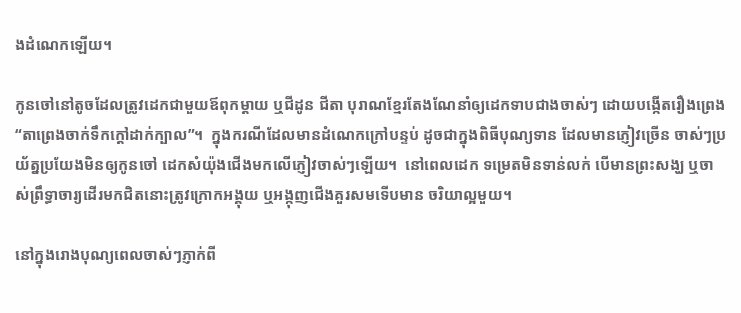ងដំណេកឡើយ។

កូនចៅនៅតូចដែលត្រូវដេកជាមួយឪពុកម្តាយ ឬជីដូន ជីតា បុរាណខែ្មរតែងណែនាំឲ្យដេកទាបជាងចាស់ៗ ដោយបង្កើតរឿងព្រេង “តាព្រេងចាក់ទឹកក្តៅដាក់ក្បាល”។  ក្នុងករណីដែលមានដំណេកក្រៅបន្ទប់ ដូចជាក្នុងពិធីបុណ្យទាន ដែលមានភ្ញៀវច្រើន ចាស់ៗប្រយ័ត្នប្រយែងមិនឲ្យកូនចៅ ដេកសំយ៉ុងជើងមកលើភ្ញៀវចាស់ៗឡើយ។  នៅពេលដេក ទម្រេតមិនទាន់លក់ បើមានព្រះសង្ឃ ឬចាស់ព្រឹទ្ធាចារ្យដើរមកជិតនោះត្រូវក្រោកអង្គុយ ឬអង្កុញជើងគួរសមទើបមាន ចរិយាល្អមួយ។

នៅក្នុងរោងបុណ្យពេលចាស់ៗភ្ញាក់ពី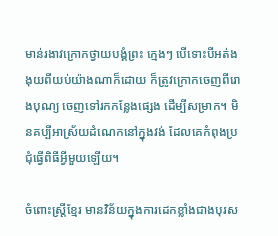មាន់រងាវក្រោកថ្វាយបង្គំព្រះ កេ្មងៗ បើទោះបីអត់ងងុយពីយប់យ៉ាងណាក៏ដោយ ក៏ត្រូវក្រោកចេញពីរោងបុណ្យ ចេញទៅរកកនែ្លងផ្សេង ដើម្បីសម្រាក។ មិនគប្បីអាស្រ័យដំណេកនៅក្នុងវង់ ដែលគេកំពុងប្រជុំធើ្វពិធីអី្វមួយឡើយ។

ចំពោះស្រី្តខែ្មរ មានវិន័យក្នុងការដេកខ្លាំងជាងបុរស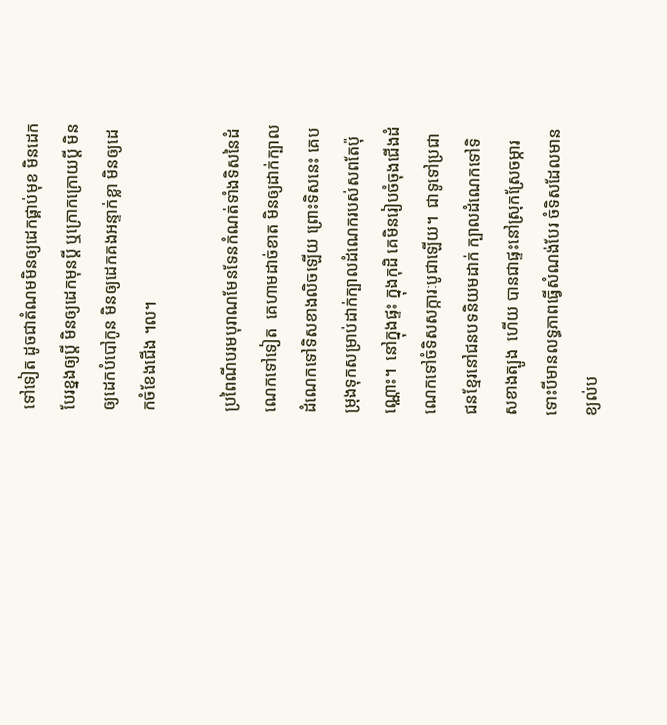ទៅទៀត ដូចជាតំណមមិនឲ្យដេកផ្គាប់មុខ មិនដេកបែរខ្នងឲ្យបី្ត មិនឲ្យដេកមុនបី្ត ឬក្រោកក្រោយបី្ត មិនឲ្យដេកបំបៅកូន មិនឲ្យដេកគងអន្ទាក់ខ្លា មិនឲ្យដេកចំខែងជើង ។ល។

ប្រពៃណីបរមបុរាណមែនទែនកំណត់ទាំងទិសនៃដំណេកទៅទៀត  គេហាមដាច់ខាត មិនឲ្យដាក់ក្បាលដំណេកទៅទិសខាងលិចឡើយ ព្រោះទិសនេះ គេបម្រុងទុកសម្រាប់ដាក់ក្បាលដំណេករបស់សពតែប៉ុណ្ណោះ។  នៅក្នុងផ្ទះ ក្នុងកុដិ គេមិនរៀបចំចុងជើងដំណេកទៅចំទិសសក្ការៈបូជាឡើយ។  ជាទូទៅប្រជាជនខែ្មរនៅជនបទនិយមដាក់ ក្បាលដំណេកទៅទិសខាងត្បូង  ហើយ បានជាផ្ទះនៅស្រុកស្រែចម្ការ ទោះបីមានលទ្ធភាពធើ្វសំណង់បែរ ចំទិសដែលមានខ្យល់ប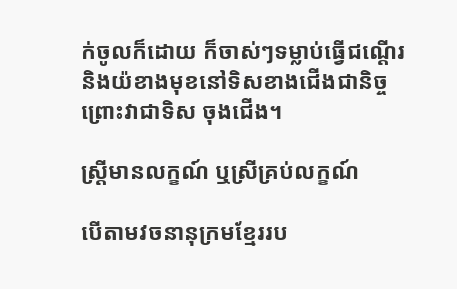ក់ចូលក៏ដោយ ក៏ចាស់ៗទម្លាប់ធើ្វជណើ្តរនិងយ៉ខាងមុខនៅទិសខាងជើងជានិច្ច ព្រោះវាជាទិស ចុងជើង។

ស្រ្តីមានលក្ខណ៍ ឬស្រីគ្រប់លក្ខណ៍

បើតាមវចនានុក្រមខែ្មររប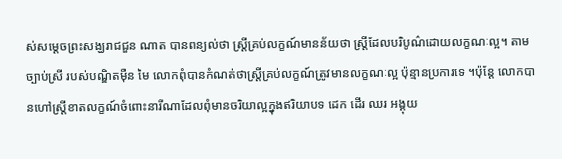ស់សមេ្តចព្រះសង្ឃរាជជួន ណាត បានពន្យល់ថា ស្ត្រីគ្រប់លក្ខណ៍មានន័យថា ស្រី្តដែលបរិបូណ៌‌ដោយលក្ខណៈល្អ។ តាមច្បាប់ស្រី របស់បណ្ឌិតម៉ឺន មៃ លោកពុំបានកំណត់ថាស្រី្តគ្រប់លក្ខណ៍ត្រូវមានលក្ខណៈល្អ ប៉ុន្មានប្រការទេ ។ប៉ុនែ្ត លោកបានហៅស្រី្តខាតលក្ខណ៍ចំពោះនារីណាដែលពុំមានចរិយាល្អក្នុងឥរិយាបទ ដេក ដើរ ឈរ អង្គុយ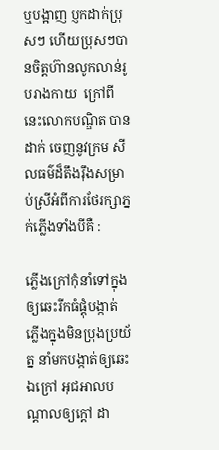ឬបង្អាញ ប្ញកដាក់ប្រុសៗ ហើយប្រុសៗបានចិត្តហ៊ានលូកលាន់រូបរាងកាយ  ក្រៅពីនេះលោកបណ្ឌិត បានដាក់ ចេញនូវក្រម សីលធម៌‌ដ៏តឹងរ៉ឹងសម្រាប់ស្រីអំពីការថែរក្សាភ្នក់ភ្លើងទាំងបីគឺ :

ភ្លើងក្រៅកុំនាំទៅក្នុង ឲ្យឆេះរីកធំផ្តុំបង្កាត់ ភ្លើងក្នុងមិនប្រុងប្រយ័ត្ន នាំមកបង្កាត់ឲ្យឆេះឯក្រៅ អុជអាលបណ្តាលឲ្យក្តៅ ដា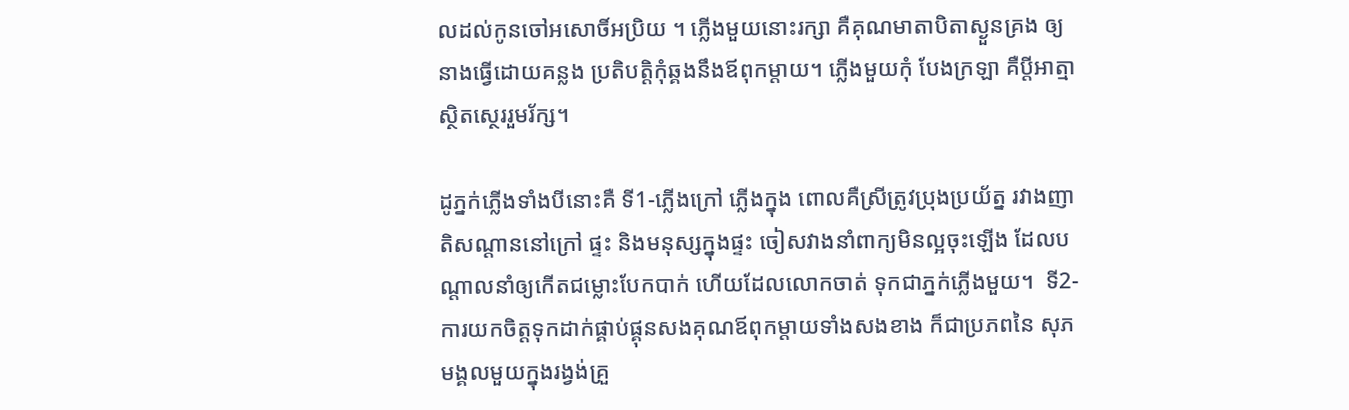លដល់កូនចៅអសោចិ៍អប្រិយ ។ ភ្លើងមួយនោះរក្សា គឺគុណមាតាបិតាស្ងួនគ្រង ឲ្យនាងធ្វើដោយគន្លង ប្រតិបត្តិកុំឆ្គងនឹងឪពុកម្តាយ។ ភ្លើងមួយកុំ បែងក្រឡា គឺបី្តអាត្មាស្ថិតសេ្ថររួមរ័ក្ស។

ដូភ្នក់ភ្លើងទាំងបីនោះគឺ ទី1-ភ្លើងក្រៅ ភ្លើងក្នុង ពោលគឺស្រីត្រូវប្រុងប្រយ័ត្ន រវាងញាតិសណ្តាននៅក្រៅ ផ្ទះ និងមនុស្សក្នុងផ្ទះ ចៀសវាងនាំពាក្យមិនល្អចុះឡើង ដែលបណ្តាលនាំឲ្យកើតជម្លោះបែកបាក់ ហើយដែលលោកចាត់ ទុកជាភ្នក់ភ្លើងមួយ។  ទី2-ការយកចិត្តទុកដាក់ផ្គាប់ផ្គុនសងគុណឪពុកម្តាយទាំងសងខាង ក៏ជាប្រភពនៃ សុភមង្គលមួយក្នុងរង្វង់គ្រួ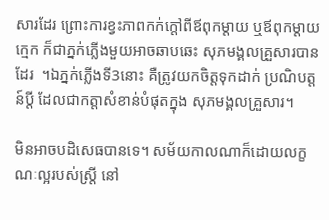សារដែរ ព្រោះការខ្វះភាពកក់ក្តៅពីឪពុកម្តាយ ឬឪពុកម្តាយ កេ្មក ក៏ជាភ្នក់ភ្លើងមួយអាចឆាបឆេះ សុភមង្គលគ្រួសារបានដែរ  ។ឯភ្នក់ភ្លើងទី3នោះ គឺត្រូវយកចិត្តទុកដាក់ ប្រណិបត្តន៍ប្តី ដែលជាកត្តាសំខាន់បំផុតក្នុង សុភមង្គលគ្រួសារ។

មិនអាចបដិសេធបានទេ។ សម័យកាលណាក៏ដោយលក្ខណៈល្អរបស់ស្រី្ត នៅ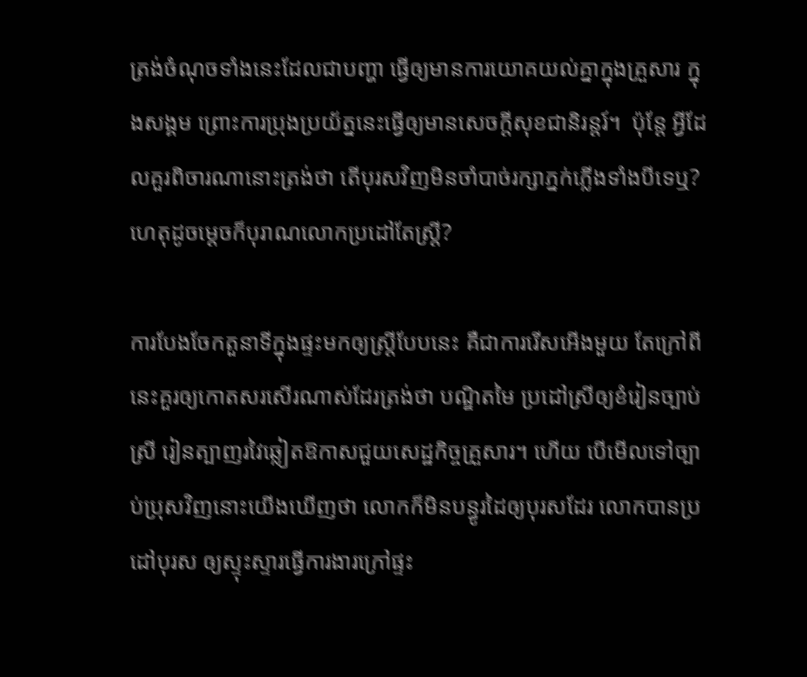ត្រង់ចំណុចទាំងនេះដែលជាបញ្ហា ធ្វើឲ្យមានការយោគយល់គ្នាក្នុងគ្រួសារ ក្នុងសង្គម ព្រោះការប្រុងប្រយ័ត្ននេះធើ្វឲ្យមានសេចកី្តសុខជានិរន្តរ៍។  ប៉ុនែ្ត អ្វីដែលគួរពិចារណានោះត្រង់ថា តើបុរសវិញមិនចាំបាច់រក្សាភ្នក់ភ្លើងទាំងបីទេឬ? ហេតុដូចមេ្តចក៏បុរាណលោកប្រដៅតែស្រី្ត?

ការបែងចែកតួនាទីក្នុងផ្ទះមកឲ្យស្រី្តបែបនេះ គឺជាការរើសអើងមួយ តែក្រៅពីនេះគួរឲ្យកោតសរសើរណាស់ដែរត្រង់ថា បណ្ឌិតមៃ ប្រដៅស្រីឲ្យខំរៀនច្បាប់ស្រី រៀនត្បាញរវៃឆ្លៀតឱកាសជួយសេដ្ឋកិច្ចគ្រួសារ។ ហើយ បើមើលទៅច្បាប់ប្រុសវិញនោះយើងឃើញថា លោកក៏មិនបន្ធូរដៃឲ្យបុរសដែរ លោកបានប្រដៅបុរស ឲ្យស្ទុះស្ទារធើ្វការងារក្រៅផ្ទះ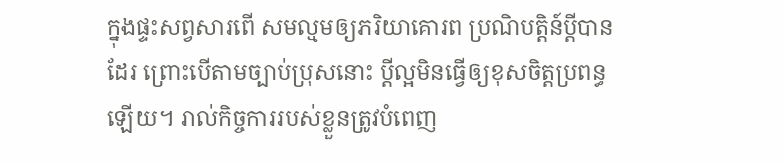ក្នុងផ្ទះសព្វសារពើ សមល្មមឲ្យភរិយាគោរព ប្រណិបត្តិន៍បី្តបានដែរ ព្រោះបើតាមច្បាប់ប្រុសនោះ បី្តល្អមិនធើ្វឲ្យខុសចិត្តប្រពន្ធ ឡើយ។ រាល់កិច្ចការរបស់ខ្លួនត្រូវបំពេញ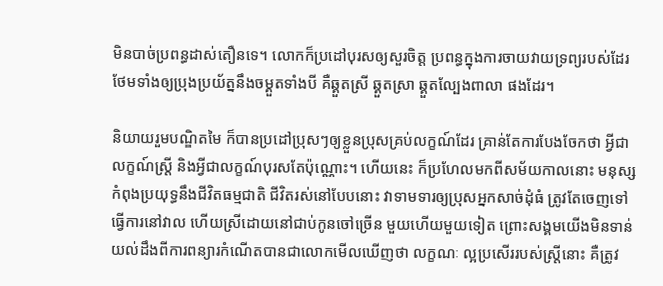មិនបាច់ប្រពន្ធដាស់តឿនទេ។ លោកក៏ប្រដៅបុរសឲ្យសួរចិត្ត ប្រពន្ធក្នុងការចាយវាយទ្រព្យរបស់ដែរ ថែមទាំងឲ្យប្រុងប្រយ័ត្ននឹងចម្គួតទាំងបី គឺឆ្គួតស្រី ឆ្គួតស្រា ឆ្គួតល្បែងពាលា ផងដែរ។

និយាយរួមបណ្ឌិតមៃ ក៏បានប្រដៅប្រុសៗឲ្យខ្លួនប្រុសគ្រប់លក្ខណ៍ដែរ គ្រាន់តែការបែងចែកថា អី្វជាលក្ខណ៍ស្រី្ត និងអី្វជាលក្ខណ៍បុរសតែប៉ុណ្ណោះ។ ហើយនេះ ក៏ប្រហែលមកពីសម័យកាលនោះ មនុស្សកំពុងប្រយុទ្ធនឹងជីវិតធម្មជាតិ ជីវិតរស់នៅបែបនោះ វាទាមទារឲ្យប្រុសអ្នកសាច់ដុំធំ ត្រូវតែចេញទៅធើ្វការនៅវាល ហើយស្រីដោយនៅជាប់កូនចៅច្រើន មួយហើយមួយទៀត ព្រោះសង្គមយើងមិនទាន់យល់ដឹងពីការពន្យារកំណើតបានជាលោកមើលឃើញថា លក្ខណៈ ល្អប្រសើររបស់ស្រី្តនោះ គឺត្រូវ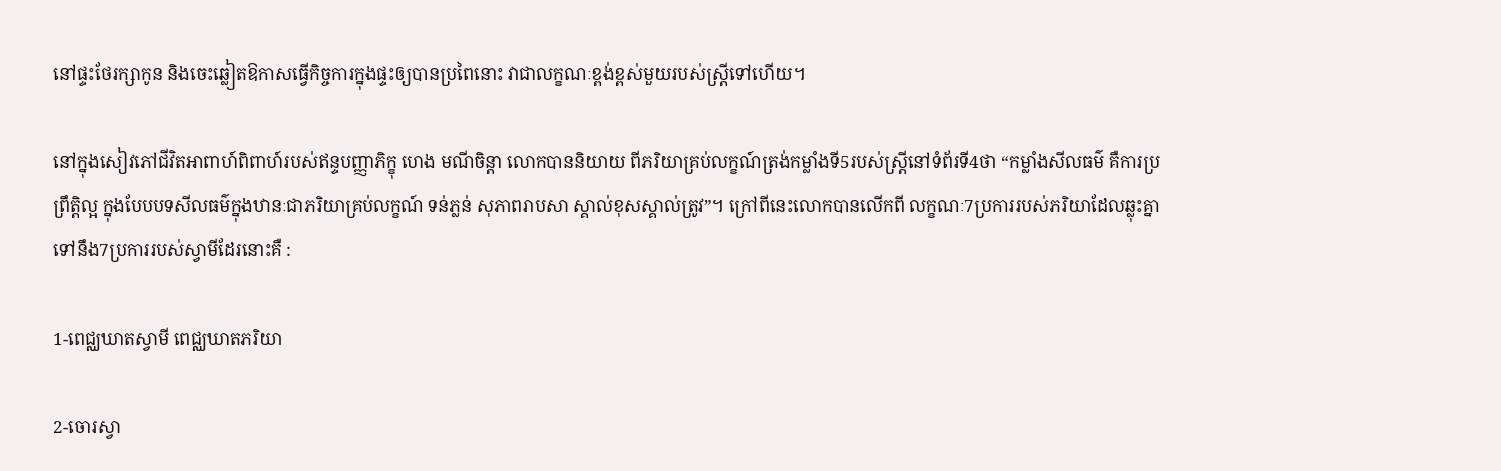នៅផ្ទះថែរក្សាកូន និងចេះឆ្លៀតឱកាសធើ្វកិច្ចការក្នុងផ្ទះឲ្យបានប្រពៃនោះ វាជាលក្ខណៈខ្ពង់ខ្ពស់មួយរបស់ស្រី្តទៅហើយ។

នៅក្នុងសៀវភៅជីវិតអាពាហ៍ពិពាហ៍របស់ឥន្ទបញ្ញាភិក្ខុ ហេង មណីចិន្តា លោកបាននិយាយ ពីភរិយាគ្រប់លក្ខណ៍ត្រង់កម្លាំងទី5របស់ស្រី្តនៅទំព័រទី4ថា “កម្លាំងសីលធម៌‌ គឺការប្រព្រឹតិ្តល្អ ក្នុងបែបបទសីលធម៌‌ក្នុងឋានៈជាភរិយាគ្រប់លក្ខណ៍ ទន់ភ្លន់ សុភាពរាបសា ស្គាល់ខុសស្គាល់ត្រូវ”។ ក្រៅពីនេះលោកបានលើកពី លក្ខណៈ7ប្រការរបស់ភរិយាដែលឆ្លុះគ្នាទៅនឹង7ប្រការរបស់ស្វាមីដែរនោះគឺ :

1-ពេជ្ឈឃាតស្វាមី ពេជ្ឈឃាតភរិយា

2-ចោរស្វា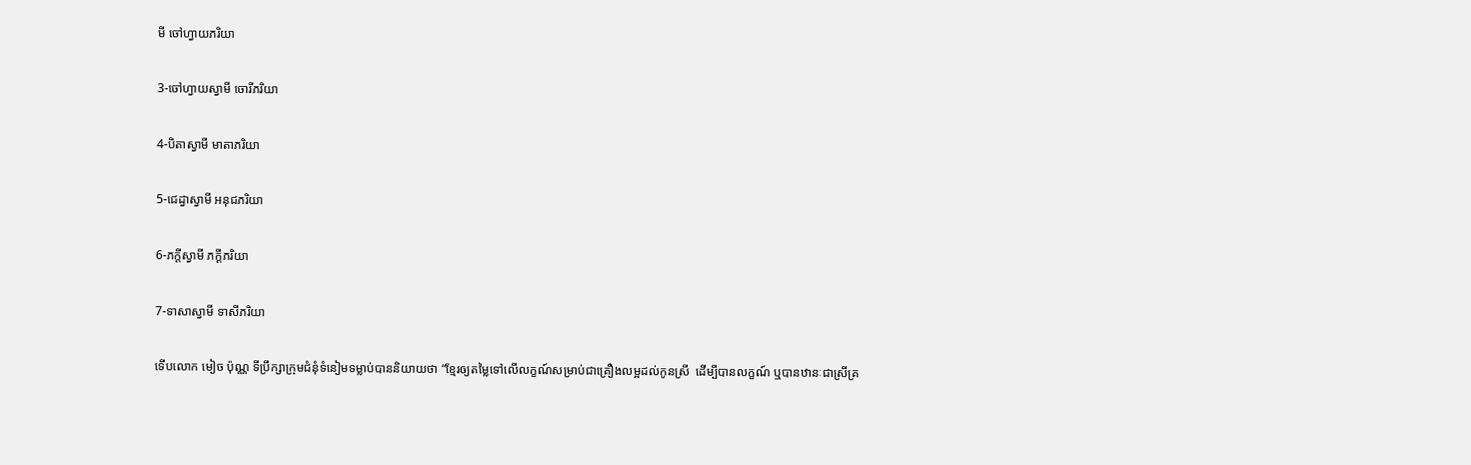មី ចៅហ្វាយភរិយា

3-ចៅហ្វាយស្វាមី ចោរីភរិយា

4-បិតាស្វាមី មាតាភរិយា

5-ជេដ្វាស្វាមី អនុជភរិយា

6-ភកី្តស្វាមី ភកី្តភរិយា

7-ទាសាស្វាមី ទាសីភរិយា

ទើបលោក មៀច ប៉ុណ្ណ ទីប្រឹក្សាក្រុមជំនុំទំនៀមទម្លាប់បាននិយាយថា “ខែ្មរឲ្យតមៃ្លទៅលើលក្ខណ៍សម្រាប់ជាគ្រឿងលម្អដល់កូនស្រី  ដើម្បីបានលក្ខណ៍ ឬបានឋានៈជាស្រីគ្រ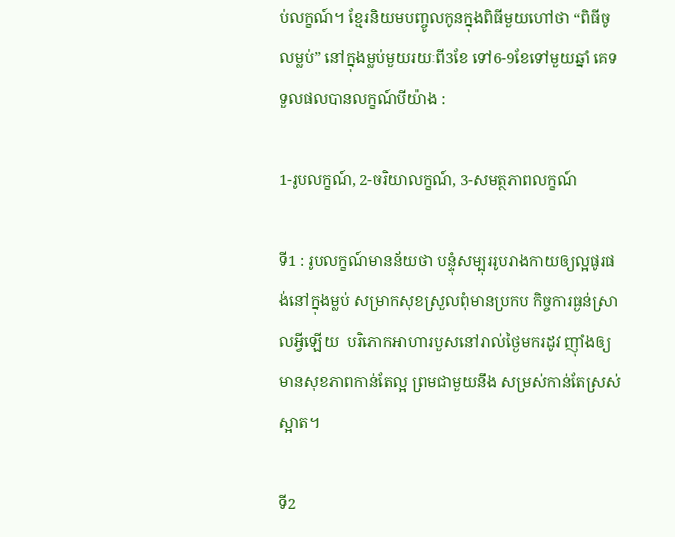ប់លក្ខណ៍។ ខែ្មរនិយមបញ្ចូលកូនក្នុងពិធីមួយហៅថា “ពិធីចូលម្លប់” នៅក្នុងម្លប់មួយរយៈពី3ខែ ទៅ6-9ខែទៅមួយឆ្នាំ គេទទួលផលបានលក្ខណ៍បីយ៉ាង :

1-រូបលក្ខណ៍, 2-ចរិយាលក្ខណ៍, 3-សមត្ថភាពលក្ខណ៍

ទី1 : រូបលក្ខណ៍មានន័យថា បន្ទុំសម្បុររូបរាងកាយឲ្យល្អផូរផង់នៅក្នុងម្លប់ សម្រាកសុខស្រួលពុំមានប្រកប កិច្ចការធ្ងន់ស្រាលអី្វឡើយ  បរិភោកអាហារបួសនៅរាល់ថៃ្ងមករដូវ ញ៉ាំងឲ្យមានសុខភាពកាន់តែល្អ ព្រមជាមួយនឹង សម្រស់កាន់តែស្រស់ស្អាត។

ទី2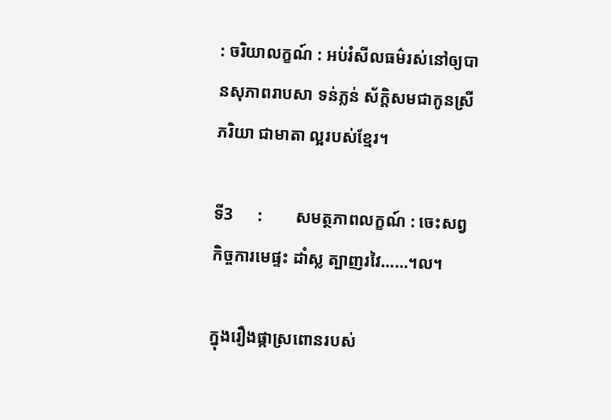: ចរិយាលក្ខណ៍ : អប់រំសីលធម៌‌រស់នៅឲ្យបានសុភាពរាបសា ទន់ភ្លន់ ស័កិ្តសមជាកូនស្រី ភរិយា ជាមាតា ល្អរបស់ខែ្មរ។

ទី3      :        សមត្ថភាពលក្ខណ៍ : ចេះសព្វកិច្ចការមេផ្ទះ ដាំស្ល ត្បាញរវៃ……។ល។

ក្នុងរឿងផ្កាស្រពោនរបស់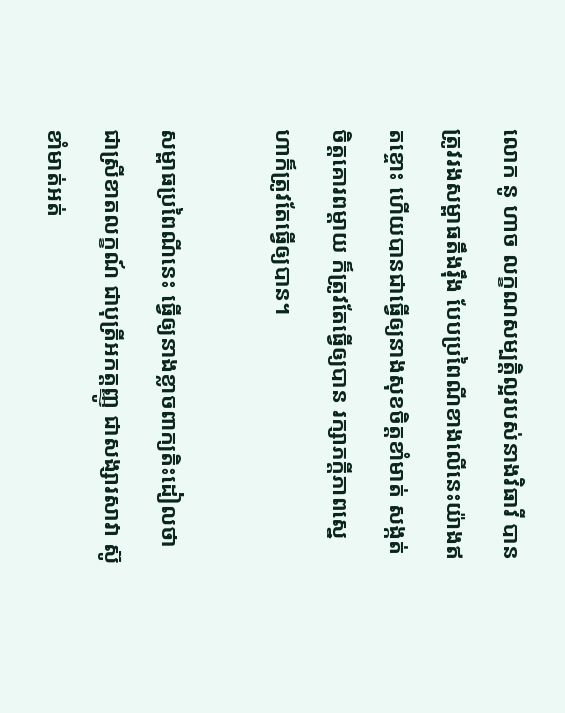លោក នូ ហាច លក្ខណសម្បតិ្តល្អរបស់នាងវិធាវី បានត្រូវរងសម្ពាធតឹងរ៉ឹង បែបប្រពៃណីខាងលើនេះយ៉ាងឥតខ្ចោះ ហើយបានជាធើ្វឲ្យនាងសុខចិត្តខាំមាត់ សង្កត់ចិត្តគោរពម្តាយ ក៏ត្រូវតែធ្វើឲ្យបាន រក្សាភកី្តភាពសេ្នហាក៏ត្រូវតែធ្វើឲ្យបាន។

សម្ពាធប្រពៃណីនេះ ធើ្វឲ្យនាងខ្លាចពាក្យតិះដៀលថា ជាស្រីខាតលក្ខណ៍ ជាបុត្រីអកត្តញ្ញូ ជាសង្សារសាវា ស៊ូខាំមាត់អត់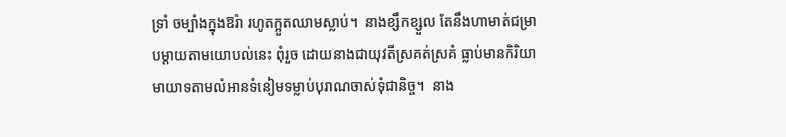ទ្រាំ ចម្បាំងក្នុងឱរ៉ា រហូតក្អួតឈាមស្លាប់។  នាងខ្សឹកខ្សួល តែនឹងហាមាត់ជម្រាបម្តាយតាមយោបល់នេះ ពុំរួច ដោយនាងជាយុវតីស្រគត់ស្រគំ ធ្លាប់មានកិរិយាមាយាទតាមលំអានទំនៀមទម្លាប់បុរាណចាស់ទុំជានិច្ច។  នាង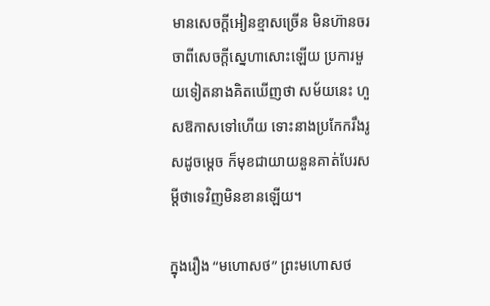មានសេចកី្តអៀនខ្មាសច្រើន មិនហ៊ានចរចាពីសេចកី្តសេ្នហាសោះឡើយ ប្រការមួយទៀតនាងគិតឃើញថា សម័យនេះ ហួសឱកាសទៅហើយ ទោះនាងប្រកែករឹងរូសដូចមេ្តច ក៏មុខជាយាយនួនគាត់បែរសមី្តថាទេវិញមិនខានឡើយ។

ក្នុងរឿង “មហោសថ” ព្រះមហោសថ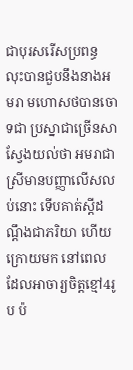ជាបុរសរើសប្រពន្ធ លុះបានជួបនឹងនាងអមរា មហោសថបានចោទជា ប្រស្នាជាច្រើនសាសែ្វងយល់ថា អមរាជាស្រីមានបញ្ញាលើសលប់នោះ ទើបគាត់សី្តដណឹ្តងជាភរិយា ហើយក្រោយមក នៅពេលដែលអាចារ្យចិត្តខ្មៅ4រូប ប៉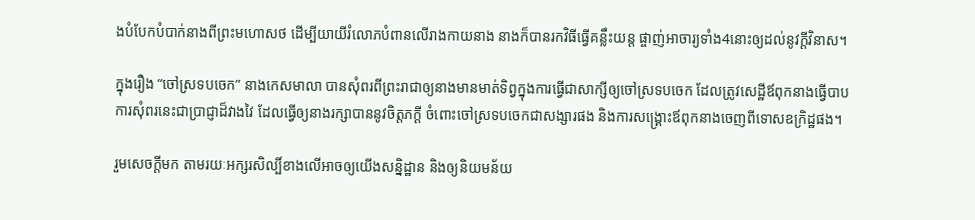ងបំបែកបំបាក់នាងពីព្រះមហោសថ ដើម្បីយាយីរំលោភបំពានលើរាងកាយនាង នាងក៏បានរកវិធីធ្វើគន្លឹះយន្ត ផ្ចាញ់អាចារ្យទាំង4នោះឲ្យដល់នូវកី្តវិនាស។

ក្នុងរឿង “ចៅស្រទបចេក” នាងកេសមាលា បានសុំពរពីព្រះរាជាឲ្យនាងមានមាត់ទិព្វក្នុងការធ្វើជាសាក្សីឲ្យចៅស្រទបចេក ដែលត្រូវសេដ្ឋីឪពុកនាងធើ្វបាប  ការសុំពរនេះជាប្រាជ្ញាដ៏វាងវៃ ដែលធ្វើឲ្យនាងរក្សាបាននូវចិត្តភកី្ត ចំពោះចៅស្រទបចេកជាសង្សារផង និងការសង្គ្រោះឪពុកនាងចេញពីទោសឧក្រិដ្ឋផង។

រួមសេចកី្តមក តាមរយៈអក្សរសិល្បិ៍ខាងលើអាចឲ្យយើងសនិ្នដ្ឋាន និងឲ្យនិយមន័យ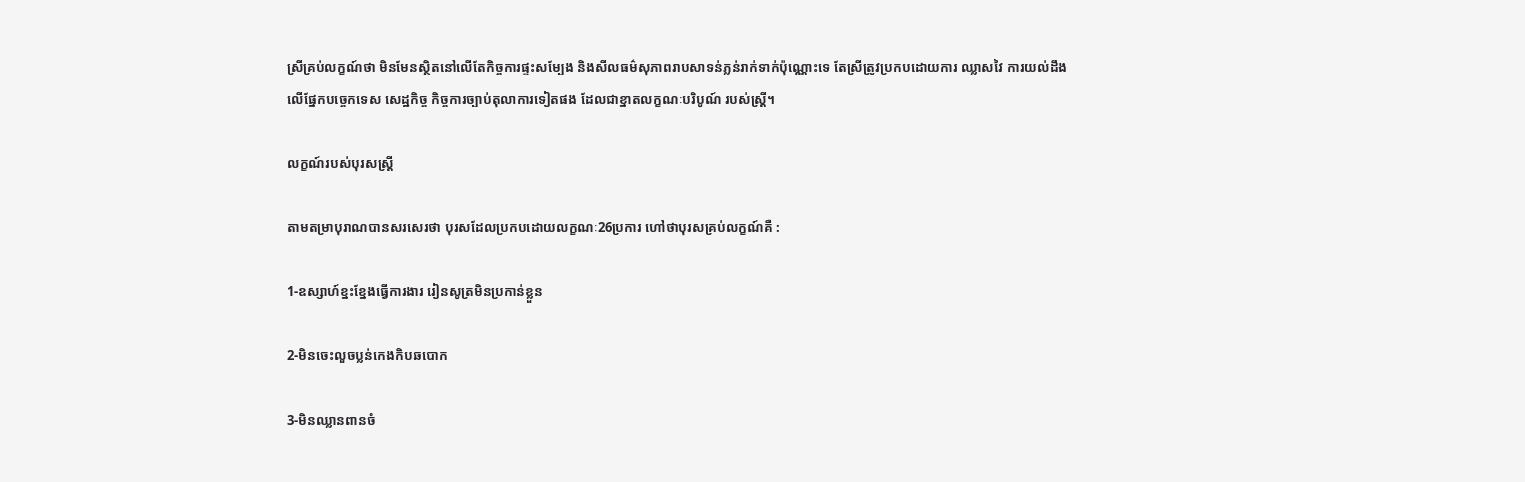ស្រីគ្រប់លក្ខណ៍ថា មិនមែនស្ថិតនៅលើតែកិច្ចការផ្ទះសម្បែង និងសីលធម៌‌សុភាពរាបសាទន់ភ្លន់រាក់ទាក់ប៉ុណ្ណោះទេ តែស្រីត្រូវប្រកបដោយការ ឈ្លាសវៃ ការយល់ដឹងលើផែ្នកបចេ្ចកទេស សេដ្ឋកិច្ច កិច្ចការច្បាប់តុលាការទៀតផង ដែលជាខ្នាតលក្ខណៈបរិបូណ៍ របស់ស្រី្ត។

លក្ខណ៍របស់បុរសស្រី្ត

តាមតម្រាបុរាណបានសរសេរថា បុរសដែលប្រកបដោយលក្ខណៈ26ប្រការ ហៅថាបុរសគ្រប់លក្ខណ៍គឺ :

1-ឧស្សាហ៍ខ្នះខែ្នងធើ្វការងារ រៀនសូត្រមិនប្រកាន់ខ្លួន

2-មិនចេះលួចប្លន់កេងកិបឆបោក

3-មិនឈ្លានពានចំ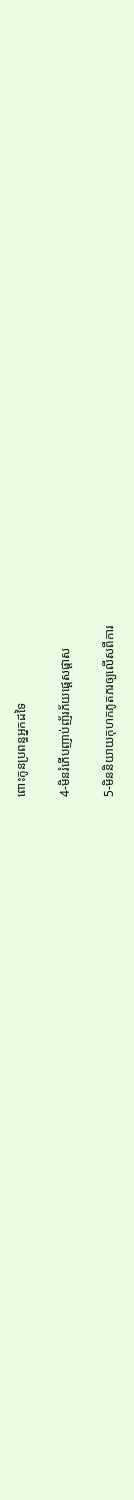ពោះកូនប្រពន្ធអ្នកដទៃ

4-មិនរំភើបញាប់ញ័រភ័យផេ្តសផ្តាស

5-មិននិយាយកុហកភូតភរឲ្យលើសពីការ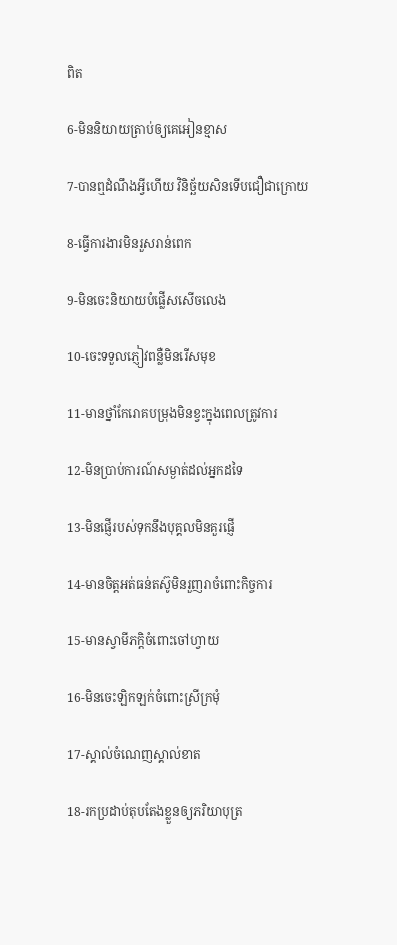ពិត

6-មិននិយាយត្រាប់ឲ្យគេអៀនខ្មាស

7-បានឮដំណឹងអី្វហើយ វិនិច្ឆ័យសិនទើបជឿជាក្រោយ

8-ធើ្វការងារមិនរួសរាន់ពេក

9-មិនចេះនិយាយបំផ្លើសសើចលេង

10-ចេះទទួលភ្ញៀវពន្លឺមិនរើសមុខ

11-មានថ្នាំកែរោគបម្រុងមិនខ្វះក្នុងពេលត្រូវការ

12-មិនប្រាប់ការណ៍សម្ងាត់ដល់អ្នកដទៃ

13-មិនផ្ញើរបស់ទុកនឹងបុគ្គលមិនគួរផ្ញើ

14-មានចិត្តអត់ធន់តស៊ូមិនរួញរាចំពោះកិច្ចការ

15-មានស្វាមីភកិ្តចំពោះចៅហ្វាយ

16-មិនចេះឡិកឡក់ចំពោះស្រីក្រមុំ

17-ស្គាល់ចំណេញស្គាល់ខាត

18-រកប្រដាប់តុបតែងខ្លួនឲ្យភរិយាបុត្រ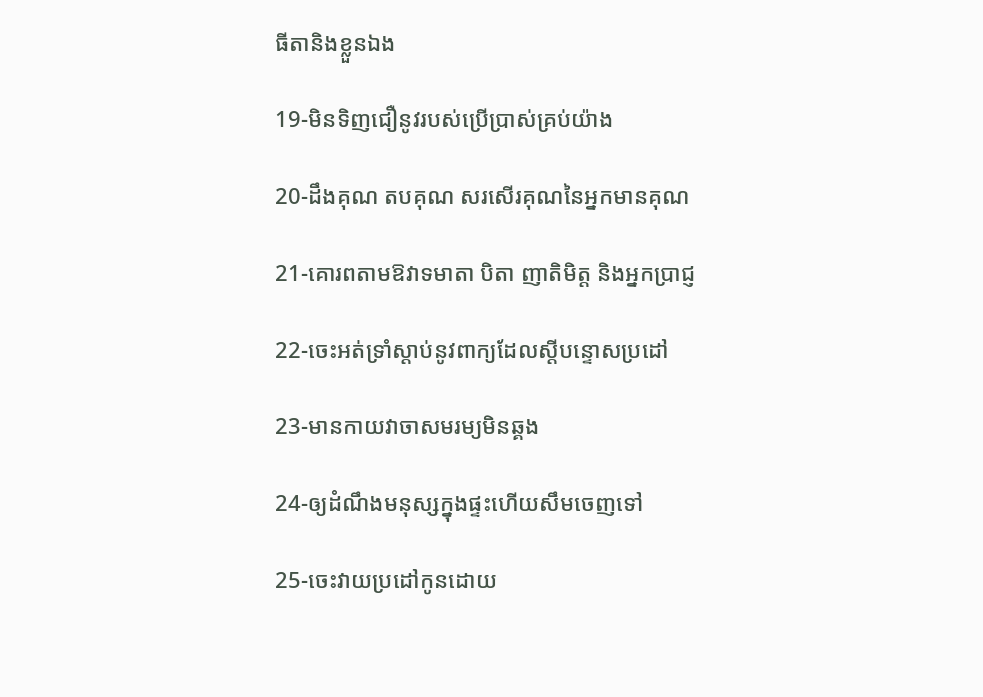ធីតានិងខ្លួនឯង

19-មិនទិញជឿនូវរបស់ប្រើប្រាស់គ្រប់យ៉ាង

20-ដឹងគុណ តបគុណ សរសើរគុណនៃអ្នកមានគុណ

21-គោរពតាមឱវាទមាតា បិតា ញាតិមិត្ត និងអ្នកប្រាជ្ញ

22-ចេះអត់ទ្រាំស្តាប់នូវពាក្យដែលសី្តបន្ទោសប្រដៅ

23-មានកាយវាចាសមរម្យមិនឆ្គង

24-ឲ្យដំណឹងមនុស្សក្នុងផ្ទះហើយសឹមចេញទៅ

25-ចេះវាយប្រដៅកូនដោយ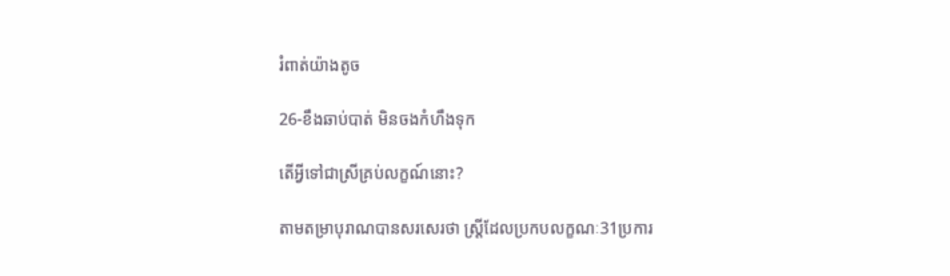រំពាត់យ៉ាងតូច

26-ខឹងឆាប់បាត់ មិនចងកំហឹងទុក

តើអី្វទៅជាស្រីគ្រប់លក្ខណ៍នោះ?

តាមតម្រាបុរាណបានសរសេរថា ស្រី្តដែលប្រកបលក្ខណៈ31ប្រការ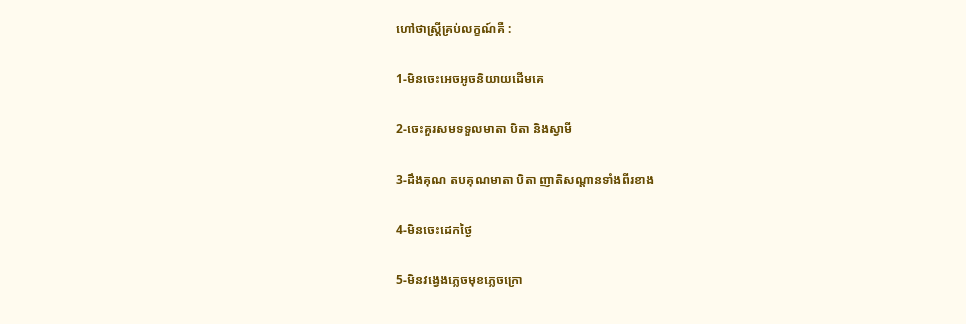ហៅថាស្រី្តគ្រប់លក្ខណ៍គឺ :

1-មិនចេះអេចអូចនិយាយដើមគេ

2-ចេះគួរសមទទួលមាតា បិតា និងស្វាមី

3-ដឹងគុណ តបគុណមាតា បិតា ញាតិសណ្តានទាំងពីរខាង

4-មិនចេះដេកថៃ្ង

5-មិនវងេ្វងភេ្លចមុខភេ្លចក្រោ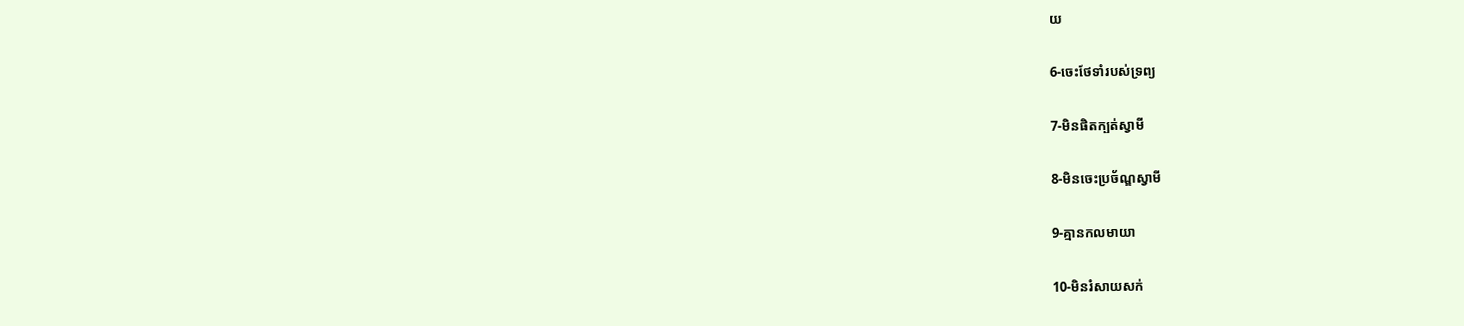យ

6-ចេះថែទាំរបស់ទ្រព្យ

7-មិនផិតក្បត់ស្វាមី

8-មិនចេះប្រច័ណ្ឌស្វាមី

9-គ្មានកលមាយា

10-មិនរំសាយសក់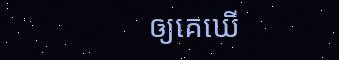ឲ្យគេឃើ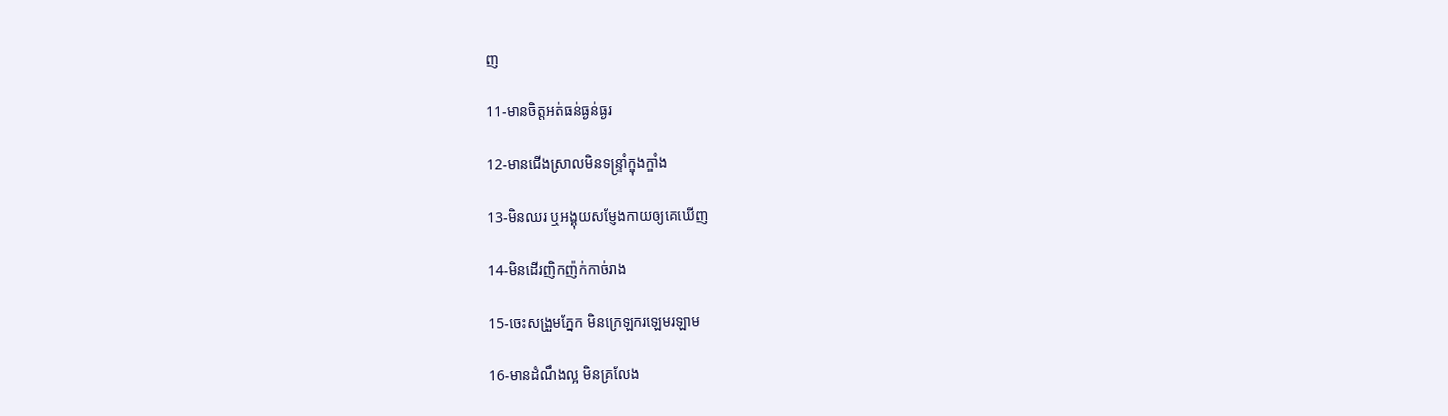ញ

11-មានចិត្តអត់ធន់ធ្ងន់ធ្ងរ

12-មានជើងស្រាលមិនទន្ទ្រាំក្ឌុងក្ឌាំង

13-មិនឈរ ឬអង្គុយសមែ្ញងកាយឲ្យគេឃើញ

14-មិនដើរញិកញ៉ក់កាច់រាង

15-ចេះសង្រួមភែ្នក មិនក្រេឡករឡេមរឡាម

16-មានដំណឹងល្អ មិនគ្រលែង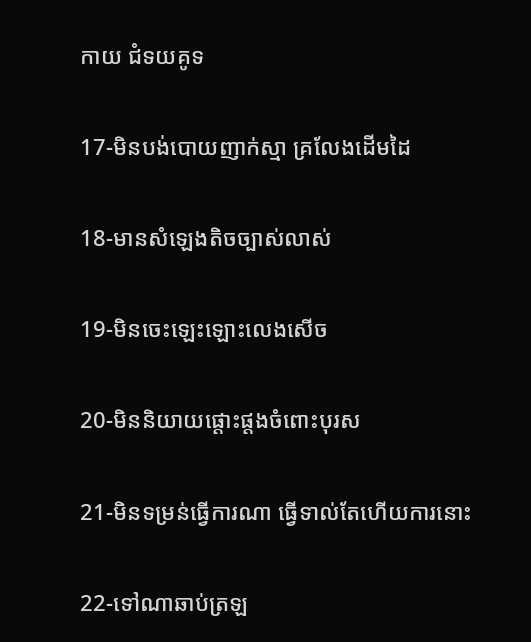កាយ ជំទយគូទ

17-មិនបង់បោយញាក់ស្មា គ្រលែងដើមដៃ

18-មានសំឡេងតិចច្បាស់លាស់

19-មិនចេះឡេះឡោះលេងសើច

20-មិននិយាយផ្តោះផ្តងចំពោះបុរស

21-មិនទម្រន់ធើ្វការណា ធើ្វទាល់តែហើយការនោះ

22-ទៅណាឆាប់ត្រឡ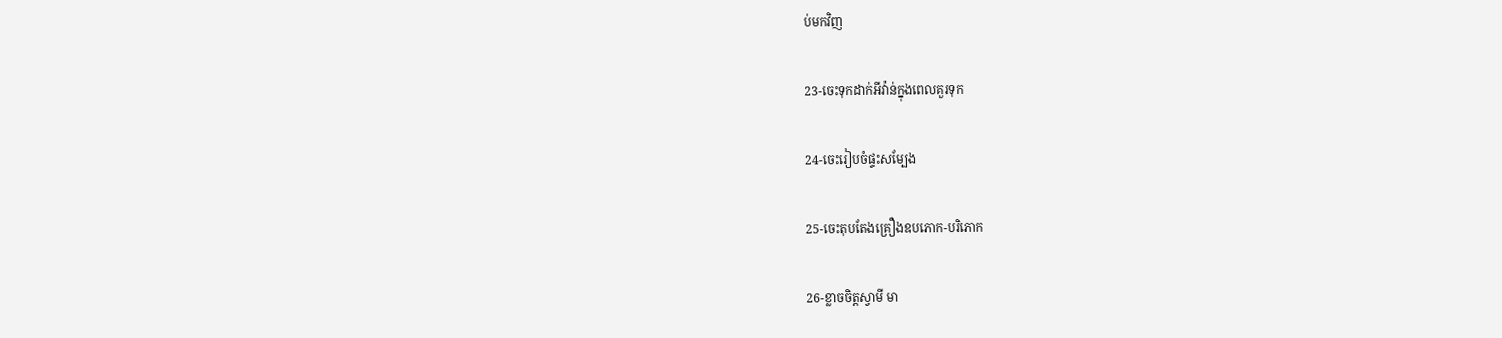ប់មកវិញ

23-ចេះទុកដាក់អីវ៉ាន់ក្នុងពេលគួរទុក

24-ចេះរៀបចំផ្ទះសម្បែង

25-ចេះតុបតែងគ្រឿងឧបភោក-បរិភោក

26-ខ្លាចចិត្តស្វាមី មា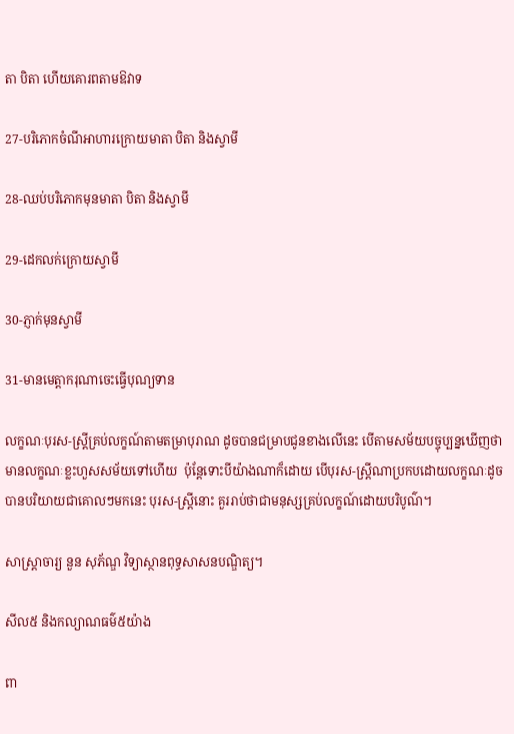តា បិតា ហើយគោរពតាមឱវាទ

27-បរិភោកចំណីអាហារក្រោយមាតា បិតា និងស្វាមី

28-ឈប់បរិភោកមុនមាតា បិតា និងស្វាមី

29-ដេកលក់ក្រោយស្វាមី

30-ភ្ញាក់មុនស្វាមី

31-មានមេត្តាករុណាចេះធើ្វបុណ្យទាន

លក្ខណៈបុរស-ស្រី្តគ្រប់លក្ខណ៍តាមតម្រាបុរាណ ដូចបានជម្រាបជូនខាងលើនេះ បើតាមសម័យបច្ចុប្បន្នឃើញថា មានលក្ខណៈខ្លះហួសសម័យទៅហើយ  ប៉ុនែ្តទោះបីយ៉ាងណាក៏ដោយ បើបុរស-ស្រី្តណាប្រកបដោយលក្ខណៈដូច បានបរិយាយជាគោលៗមកនេះ បុរស-ស្រី្តនោះ គួររាប់ថាជាមនុស្សគ្រប់លក្ខណ៍ដោយបរិបូណ៌‌។

សាស្ត្រាចារ្យ នួន សុភ័ណ្ឌ វិទ្យាស្ថានពុទ្ធសាសនបណ្ឌិត្យ។

សីល៥ និងកល្យាណធម៌៥យ៉ាង

ពា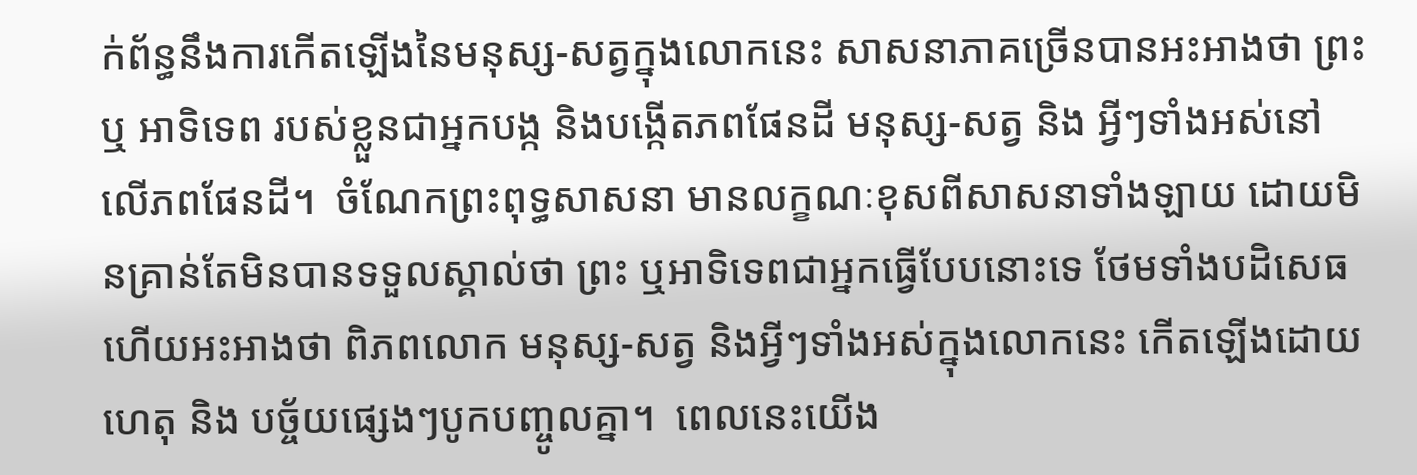ក់ព័ន្ធនឹងការកើតឡើងនៃមនុស្ស-សត្វក្នុងលោកនេះ សាសនាភាគច្រើនបានអះអាងថា ព្រះ ឬ អាទិទេព របស់ខ្លួនជាអ្នកបង្ក និងបង្កើតភពផែនដី មនុស្ស-សត្វ និង អ្វីៗទាំងអស់នៅលើភពផែនដី។  ចំណែកព្រះពុទ្ធសាសនា មានលក្ខណៈខុសពីសាសនាទាំងឡាយ ដោយមិនគ្រាន់តែមិនបានទទួលស្គាល់ថា ព្រះ ឬអាទិទេពជាអ្នកធ្វើបែបនោះទេ ថែមទាំងបដិសេធ ហើយអះអាងថា ពិភពលោក មនុស្ស-សត្វ និងអ្វីៗទាំងអស់ក្នុងលោកនេះ កើតឡើងដោយហេតុ និង បច្ច័យផេ្សងៗបូកបញ្ចូលគ្នា។  ពេលនេះយើង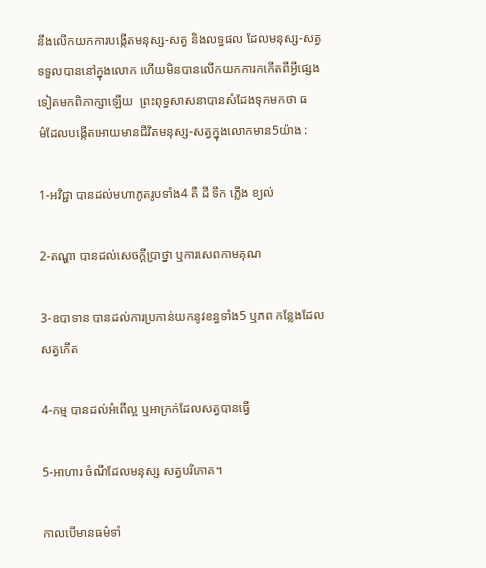នឹងលើកយកការបង្កើតមនុស្ស-សត្វ និងលទ្ធផល ដែលមនុស្ស-សត្វទទួលបាននៅក្នុងលោក ហើយមិនបានលើកយកការកកើតពីអ្វីផេ្សងទៀតមកពិភាក្សាឡើយ  ព្រះពុទ្ធសាសនាបានសំដែងទុកមកថា ធម៌‌ដែលបង្កើតអោយមានជីវិតមនុស្ស-សត្វក្នុងលោកមាន5យ៉ាង :

1-អវិជ្ជា បានដល់មហាភូតរូបទាំង4 គឺ ដី ទឹក ភ្លើង ខ្យល់

2-តណ្ហា បានដល់សេចក្តីប្រាថ្នា ឬការសេពកាមគុណ

3-ឧបាទាន បានដល់ការប្រកាន់យកនូវខន្ធទាំង5 ឬភព កនែ្លងដែលសត្វកើត

4-កម្ម បានដល់អំពើល្អ ឬអាក្រក់ដែលសត្វបានធ្វើ

5-អាហារ ចំណីដែលមនុស្ស សត្វបរិភោគ។

កាលបើមានធម៌‌ទាំ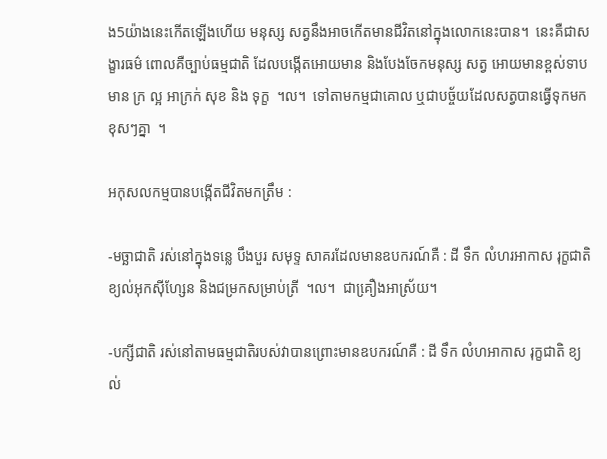ង5យ៉ាងនេះកើតឡើងហើយ មនុស្ស សត្វនឹងអាចកើតមានជីវិតនៅក្នុងលោកនេះបាន។  នេះគឺជាសង្ខារធម៌‌ ពោលគឺច្បាប់ធម្មជាតិ ដែលបង្កើតអោយមាន និងបែងចែកមនុស្ស សត្វ អោយមានខ្ពស់ទាប មាន ក្រ ល្អ អាក្រក់ សុខ និង ទុក្ខ  ។ល។  ទៅតាមកម្មជាគោល ឬជាបច្ច័យដែលសត្វបានធ្វើទុកមកខុសៗគ្នា  ។

អកុសលកម្មបានបង្កើតជីវិតមកត្រឹម :

-មច្ឆាជាតិ រស់នៅក្នុងទនេ្ល បឹងបួរ សមុទ្ទ សាគរដែលមានឧបករណ៍គឺ : ដី ទឹក លំហរអាកាស រុក្ខជាតិ ខ្យល់អុកស៊ីហ្សែន និងជម្រកសម្រាប់ត្រី  ។ល។  ជាគឿ្រងអាស្រ័យ។

-បក្សីជាតិ រស់នៅតាមធម្មជាតិរបស់វាបានព្រោះមានឧបករណ៍គឺ : ដី ទឹក លំហអាកាស រុក្ខជាតិ ខ្យល់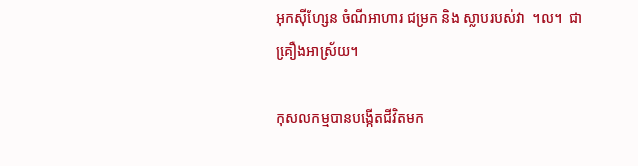អុកស៊ីហែ្សន ចំណីអាហារ ជម្រក និង ស្លាបរបស់វា  ។ល។  ជាគឿ្រងអាស្រ័យ។

កុសលកម្មបានបង្កើតជីវិតមក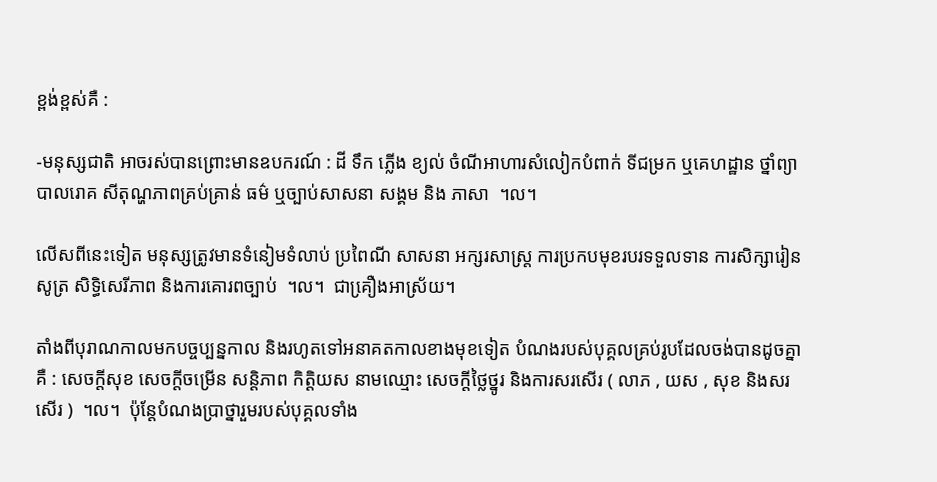ខ្ពង់ខ្ពស់គឺ :

-មនុស្សជាតិ អាចរស់បានព្រោះមានឧបករណ៍ : ដី ទឹក ភ្លើង ខ្យល់ ចំណីអាហារសំលៀកបំពាក់ ទីជម្រក ឬគេហដ្ឋាន ថ្នាំព្យាបាលរោគ សីតុណ្ហភាពគ្រប់គ្រាន់ ធម៌‌ ឬច្បាប់សាសនា សង្គម និង ភាសា  ។ល។

លើសពីនេះទៀត មនុស្សត្រូវមានទំនៀមទំលាប់ ប្រពៃណី សាសនា អក្សរសាស្រ្ត ការប្រកបមុខរបរទទួលទាន ការសិក្សារៀនសូត្រ សិទ្ធិសេរីភាព និងការគោរពច្បាប់  ។ល។  ជាគឿ្រងអាស្រ័យ។

តាំងពីបុរាណកាលមកបច្ចប្បន្នកាល និងរហូតទៅអនាគតកាលខាងមុខទៀត បំណងរបស់បុគ្គលគ្រប់រូបដែលចង់បានដូចគ្នាគឺ : សេចក្តីសុខ សេចក្តីចម្រើន សន្តិភាព កិត្តិយស នាមឈ្មោះ សេចក្តីថៃ្លថ្នូរ និងការសរសើរ ( លាភ , យស , សុខ និងសរសើរ )  ។ល។  ប៉ុនែ្តបំណងប្រាថ្នារួមរបស់បុគ្គលទាំង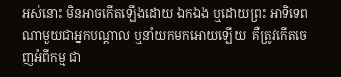អស់នោះ មិនអាចកើតឡើងដោយ ឯកឯង ឬដោយព្រះ អាទិទេពណាមួយជាអ្នកបណ្តាល ឬនាំយកមកអោយឡើយ  គឺត្រូវកើតចេញអំពីកម្ម ជា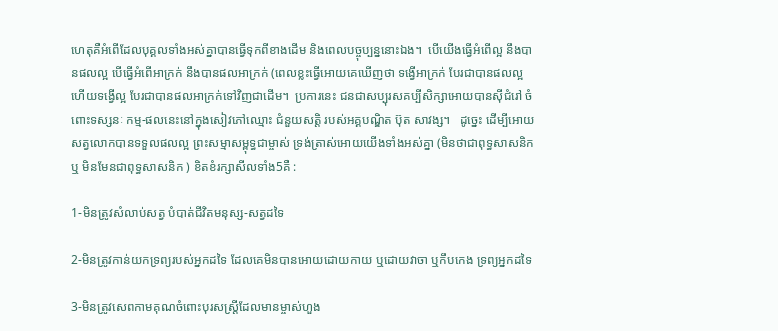ហេតុគឺអំពើដែលបុគ្គលទាំងអស់គ្នាបានធ្វើទុកពីខាងដើម និងពេលបច្ចុប្បន្ននោះឯង។  បើយើងធ្វើអំពើល្អ នឹងបានផលល្អ បើធ្វើអំពើអាក្រក់ នឹងបានផលអាក្រក់ (ពេលខ្លះធ្វើអោយគេឃើញថា ទង្វើអាក្រក់ បែរជាបានផលល្អ ហើយទង្វើល្អ បែរជាបានផលអាក្រក់ទៅវិញជាដើម។  ប្រការនេះ ជនជាសប្បុរសគប្បីសិក្សាអោយបានស៊ីជំរៅ ចំពោះទស្សនៈ កម្ម-ផលនេះនៅក្នុងសៀវភៅឈ្មោះ ជំនួយសត្តិ របស់អគ្គបណ្ឌិត ប៊ុត សាវង្ស។   ដូចេ្នះ ដើម្បីអោយសត្វលោកបានទទួលផលល្អ ព្រះសម្មាសម្ពុទ្ធជាម្ចាស់ ទ្រង់ត្រាស់អោយយើងទាំងអស់គ្នា (មិនថាជាពុទ្ធសាសនិក ឬ មិនមែនជាពុទ្ធសាសនិក ) ខិតខំរក្សាសីលទាំង5គឺ :

1-មិនត្រូវសំលាប់សត្វ បំបាត់ជីវិតមនុស្ស-សត្វដទៃ

2-មិនត្រូវកាន់យកទ្រព្យរបស់អ្នកដទៃ ដែលគេមិនបានអោយដោយកាយ ឬដោយវាចា ឬកឹបកេង ទ្រព្យអ្នកដទៃ

3-មិនត្រូវសេពកាមគុណចំពោះបុរសស្រ្តីដែលមានម្ចាស់ហួង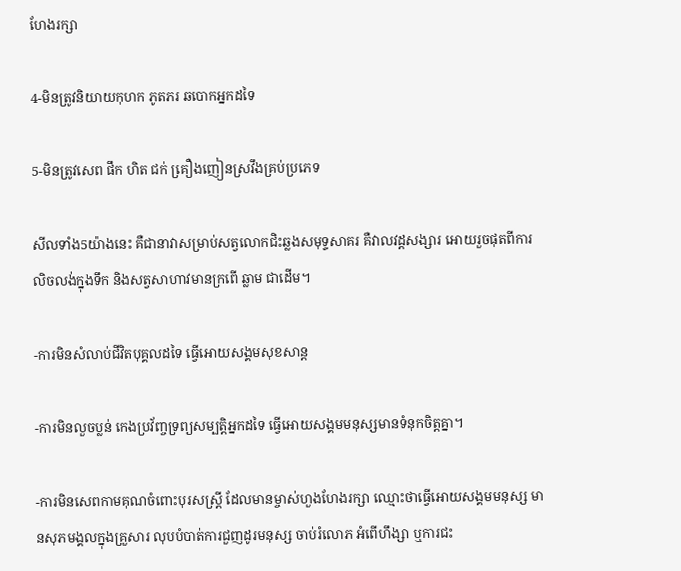ហែងរក្សា

4-មិនត្រូវនិយាយកុហក ភូតភរ ឆបោកអ្នកដទៃ

5-មិនត្រូវសេព ផឹក ហិត ជក់ គឿ្រងញៀនស្រវឹងគ្រប់ប្រភេទ

សីលទាំង5យ៉ាងនេះ គឺជានាវាសម្រាប់សត្វលោកជិះឆ្លងសមុទ្ទសាគរ គឺវាលវដ្តសង្សារ អោយរួចផុតពីការលិចលង់ក្នុងទឹក និងសត្វសាហាវមានក្រពើ ឆ្លាម ជាដើម។

-ការមិនសំលាប់ជីវិតបុគ្គលដទៃ ធ្វើអោយសង្គមសុខសាន្ត

-ការមិនលួចប្លន់ កេងប្រវ័ញ្ចទ្រព្យសម្បត្តិអ្នកដទៃ ធ្វើអោយសង្គមមនុស្សមានទំនុកចិត្តគ្នា។

-ការមិនសេពកាមគុណចំពោះបុរសស្រ្តី ដែលមានម្ចាស់ហួងហែងរក្សា ឈ្មោះថាធ្វើអោយសង្គមមនុស្ស មានសុភមង្គលក្នុងគ្រួសារ លុបបំបាត់ការជួញដូរមនុស្ស ចាប់រំលោភ អំពើហឹង្សា ឬការជះ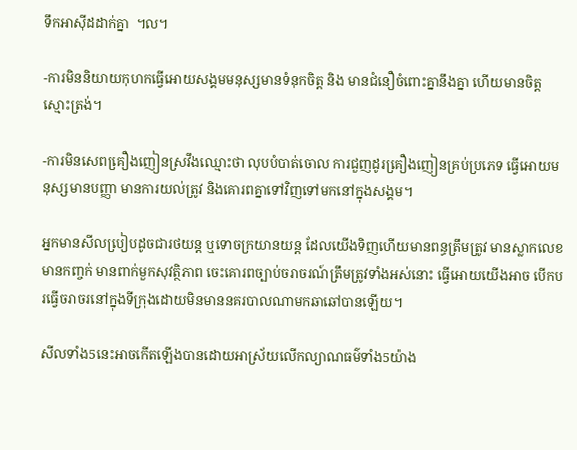ទឹកអាស៊ីដដាក់គ្នា  ។ល។

-ការមិននិយាយកុហកធ្វើអោយសង្គមមនុស្សមានទំនុកចិត្ត និង មានជំនឿចំពោះគ្នានឹងគ្នា ហើយមានចិត្តស្មោះត្រង់។

-ការមិនសេពគឿ្រងញៀនស្រវឹងឈ្មោះថា លុបបំបាត់ចោល ការជួញដូរគឿ្រងញៀនគ្រប់ប្រភេទ ធ្វើអោយមនុស្សមានបញ្ញា មានការយល់ត្រូវ និងគោរពគ្នាទៅវិញទៅមកនៅក្នុងសង្គម។

អ្នកមានសីលបៀ្របដូចជារថយន្ត ឬទោចក្រយានយន្ត ដែលយើងទិញហើយមានពន្ធត្រឹមត្រូវ មានស្លាកលេខ មានកញ្ចក់ មានពាក់មួកសុវត្ថិភាព ចេះគោរពច្បាប់ចរាចរណ៍ត្រឹមត្រូវទាំងអស់នោះ ធ្វើអោយយើងអាច បើកបរធ្វើចរាចរនៅក្នុងទីក្រុងដោយមិនមាននគរបាលណាមកឆាឆៅបានឡើយ។

សីលទាំង5នេះអាចកើតឡើងបានដោយអាស្រ័យលើកល្យាណធម៌‌ទាំង5យ៉ាង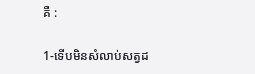គឺ :

1-ទើបមិនសំលាប់សត្វដ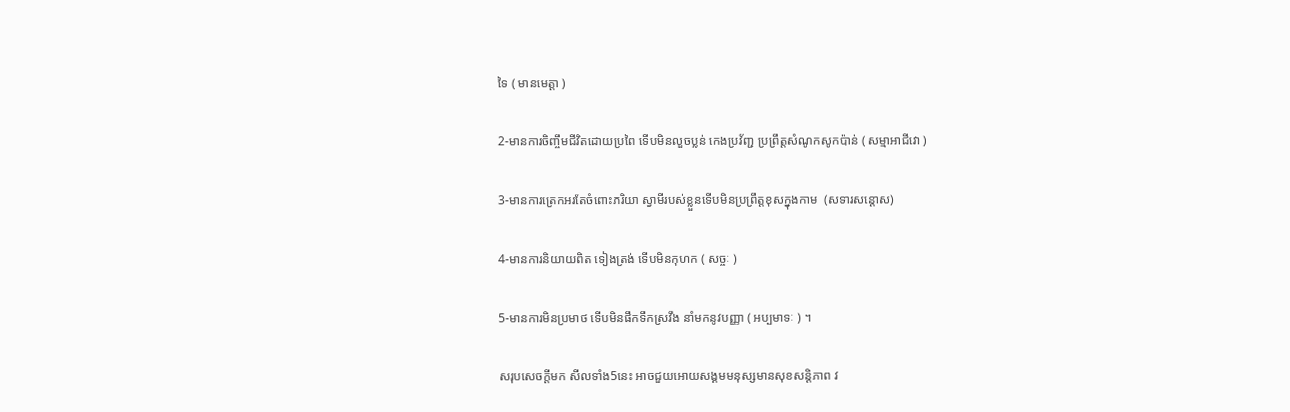ទៃ ( មានមេត្តា )

2-មានការចិញ្ចឹមជីវិតដោយប្រពៃ ទើបមិនលួចប្លន់ កេងប្រវ័ញ្ជ ប្រព្រឹត្តសំណូកសូកប៉ាន់ ( សម្មាអាជីវោ )

3-មានការត្រេកអរតែចំពោះភរិយា ស្វាមីរបស់ខ្លួនទើបមិនប្រព្រឹត្តខុសក្នុងកាម  (សទារសន្តោស)

4-មានការនិយាយពិត ទៀងត្រង់ ទើបមិនកុហក ( សច្ចៈ )

5-មានការមិនប្រមាថ ទើបមិនផឹកទឹកស្រវឹង នាំមកនូវបញ្ញា ( អប្បមាទៈ ) ។

សរុបសេចក្តីមក សីលទាំង5នេះ អាចជួយអោយសង្គមមនុស្សមានសុខសន្តិភាព វ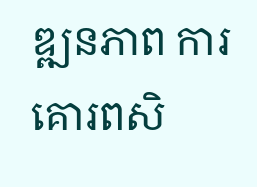ឌ្ឍនភាព ការគោរពសិ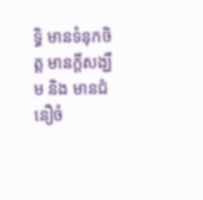ទ្ធិ មានទំនុកចិត្ត មានក្តីសង្ឃឹម និង មានជំនឿចំ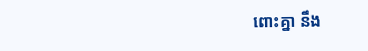ពោះគ្នា នឹង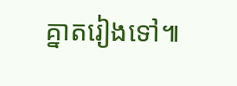គ្នាតរៀងទៅ៕